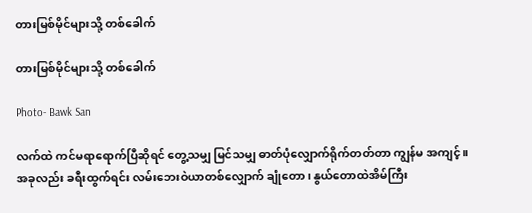တားမြစ်မိုင်များသို့ တစ်ခေါက်

တားမြစ်မိုင်များသို့ တစ်ခေါက်

Photo- Bawk San

လက်ထဲ ကင်မရာရောက်ပြီဆိုရင် တွေ့သမျှ မြင်သမျှ ဓာတ်ပုံလျှောက်ရိုက်တတ်တာ ကျွန်မ အကျင့်။ အခုလည်း ခရီးထွက်ရင်း လမ်းဘေးဝဲယာတစ်လျှောက် ချုံတော၊ နွယ်တောထဲအိမ်ကြီး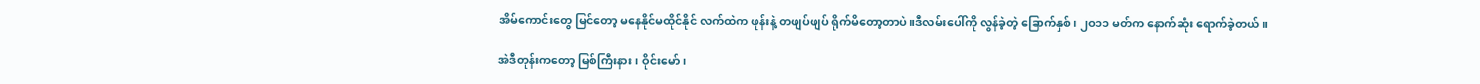အိမ်ကောင်းတွေ မြင်တော့ မနေနိုင်မထိုင်နိုင် လက်ထဲက ဖုန်းနဲ့ တဖျပ်ဖျပ် ရိုက်မိတော့တာပဲ။ဒီလမ်းပေါ်ကို လွန်ခဲ့တဲ့ ခြောက်နှစ်၊ ၂ဝ၁၁ မတ်က နောက်ဆုံး ရောက်ခဲ့တယ်။

အဲဒီတုန်းကတော့ မြစ်ကြီးနား၊ ဝိုင်းမော်၊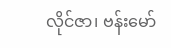လိုင်ဇာ၊ ဗန်းမော်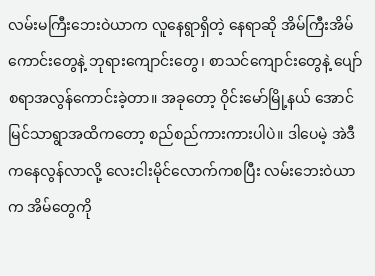လမ်းမကြီးဘေးဝဲယာက လူနေရွာရှိတဲ့ နေရာဆို အိမ်ကြီးအိမ်ကောင်းတွေနဲ့ ဘုရားကျောင်းတွေ၊ စာသင်ကျောင်းတွေနဲ့ ပျော်စရာအလွန်ကောင်းခဲ့တာ။ အခုတော့ ဝိုင်းမော်မြို့နယ် အောင်မြင်သာရွာအထိကတော့ စည်စည်ကားကားပါပဲ။ ဒါပေမဲ့ အဲဒီကနေလွန်လာလို့ လေးငါးမိုင်လောက်ကစပြီး လမ်းဘေးဝဲယာက အိမ်တွေကို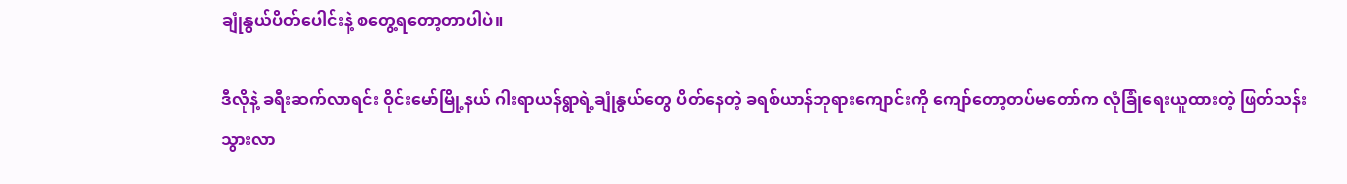ချုံနွယ်ပိတ်ပေါင်းနဲ့ စတွေ့ရတော့တာပါပဲ။

ဒီလိုနဲ့ ခရီးဆက်လာရင်း ဝိုင်းမော်မြို့နယ် ဂါးရာယန်ရွာရဲ့ချုံနွယ်တွေ ပိတ်နေတဲ့ ခရစ်ယာန်ဘုရားကျောင်းကို ကျော်တော့တပ်မတော်က လုံခြုံရေးယူထားတဲ့ ဖြတ်သန်းသွားလာ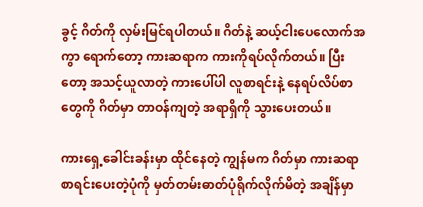ခွင့် ဂိတ်ကို လှမ်းမြင်ရပါတယ်။ ဂိတ်နဲ့ ဆယ့်ငါးပေလောက်အကွာ ရောက်တော့ ကားဆရာက ကားကိုရပ်လိုက်တယ်။ ပြီးတော့ အသင့်ယူလာတဲ့ ကားပေါ်ပါ လူစာရင်းနဲ့ နေရပ်လိပ်စာတွေကို ဂိတ်မှာ တာဝန်ကျတဲ့ အရာရှိကို သွားပေးတယ်။

ကားရှေ့ခေါင်းခန်းမှာ ထိုင်နေတဲ့ ကျွန်မက ဂိတ်မှာ ကားဆရာစာရင်းပေးတဲ့ပုံကို မှတ်တမ်းဓာတ်ပုံရိုက်လိုက်မိတဲ့ အချိန်မှာ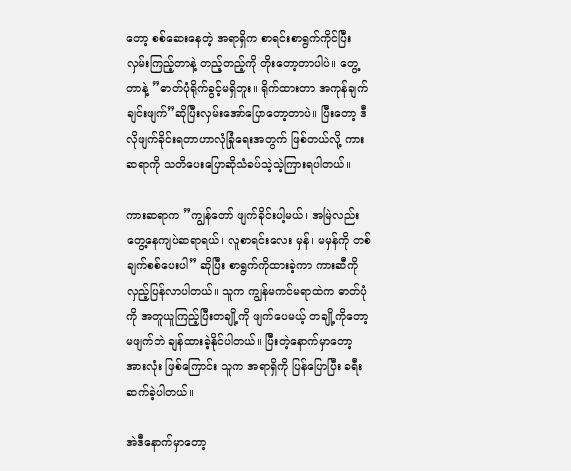တော့ စစ်ဆေးနေတဲ့ အရာရှိက စာရင်းစာရွက်ကိုင်ပြီး လှမ်းကြည့်တာနဲ့ တည့်တည့်ကို တိုးတော့တာပါပဲ။ တွေ့တာနဲ့ ”ဓာတ်ပုံရိုက်ခွင့်မရှိဘူး။ ရိုက်ထားတာ အကုန်ချက်ချင်းဖျက်”ဆိုပြီးလှမ်းအော်ပြောတော့တာပဲ။ ပြီးတော့ ဒီလိုဖျက်ခိုင်းရတာဟာလုံခြုံရေးအတွက် ဖြစ်တယ်လို့ ကားဆရာကို သတိပေးပြောဆိုသံခပ်သဲ့သဲ့ကြားရပါတယ်။

ကားဆရာက ”ကျွန်တော် ဖျက်ခိုင်းပါ့မယ်၊ အမြဲလည်းတွေ့နေကျပဲဆရာရယ်၊ လူစာရင်းလေး မှန်၊ မမှန်ကို တစ်ချက်စစ်ပေးပါ” ဆိုပြီး စာရွက်ကိုထားခဲ့ကာ ကားဆီကို လှည့်ပြန်လာပါတယ်။ သူက ကျွန်မကင်မရာထဲက ဓာတ်ပုံကို အတူယူကြည့်ပြီးတချို့ကို ဖျက်ပေမယ့် တချို့ကိုတော့ မဖျက်ဘဲ ချန်ထားခဲ့နိုင်ပါတယ်။ ပြီးတဲ့နောက်မှာတော့ အားလုံး ဖြစ်ကြောင်း သူက အရာရှိကို ပြန်ပြောပြီး ခရီးဆက်ခဲ့ပါတယ်။

အဲဒီနောက်မှာတော့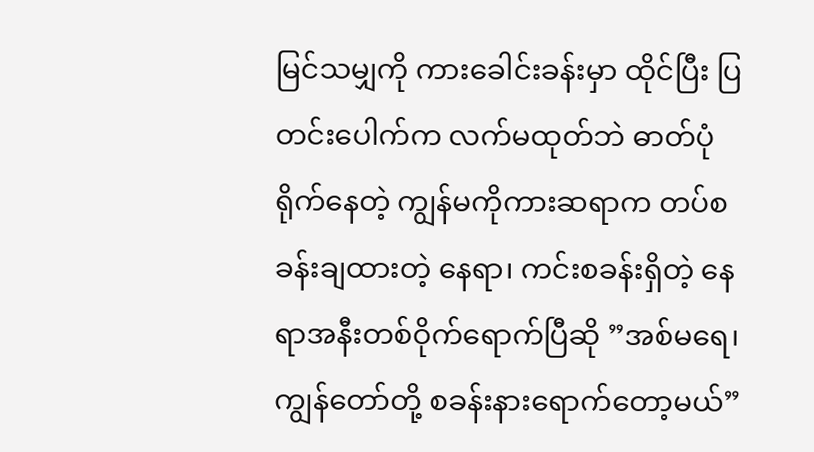မြင်သမျှကို ကားခေါင်းခန်းမှာ ထိုင်ပြီး ပြတင်းပေါက်က လက်မထုတ်ဘဲ ဓာတ်ပုံရိုက်နေတဲ့ ကျွန်မကိုကားဆရာက တပ်စခန်းချထားတဲ့ နေရာ၊ ကင်းစခန်းရှိတဲ့ နေရာအနီးတစ်ဝိုက်ရောက်ပြီဆို ”အစ်မရေ၊ ကျွန်တော်တို့ စခန်းနားရောက်တော့မယ်”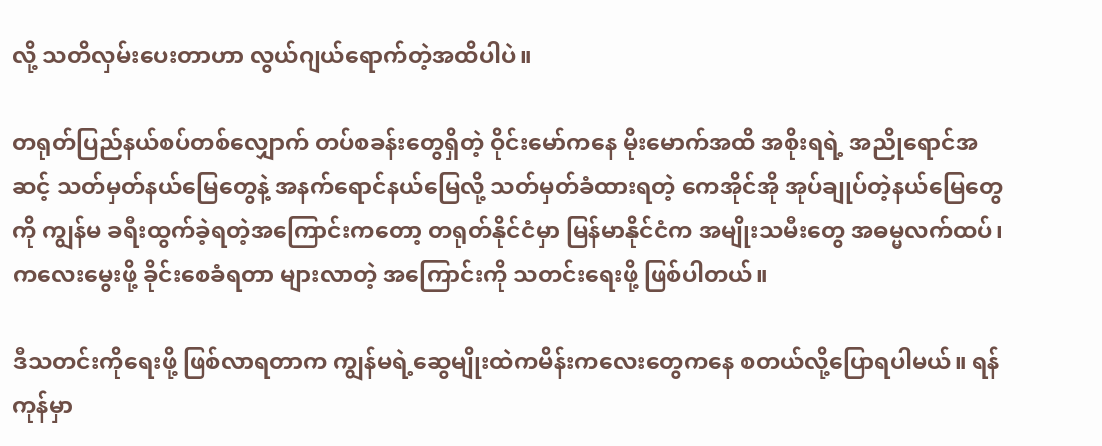လို့ သတိလှမ်းပေးတာဟာ လွယ်ဂျယ်ရောက်တဲ့အထိပါပဲ။

တရုတ်ပြည်နယ်စပ်တစ်လျှောက် တပ်စခန်းတွေရှိတဲ့ ဝိုင်းမော်ကနေ မိုးမောက်အထိ အစိုးရရဲ့ အညိုရောင်အဆင့် သတ်မှတ်နယ်မြေတွေနဲ့ အနက်ရောင်နယ်မြေလို့ သတ်မှတ်ခံထားရတဲ့ ကေအိုင်အို အုပ်ချုပ်တဲ့နယ်မြေတွေကို ကျွန်မ ခရီးထွက်ခဲ့ရတဲ့အကြောင်းကတော့ တရုတ်နိုင်ငံမှာ မြန်မာနိုင်ငံက အမျိုးသမီးတွေ အဓမ္မလက်ထပ်၊ ကလေးမွေးဖို့ ခိုင်းစေခံရတာ များလာတဲ့ အကြောင်းကို သတင်းရေးဖို့ ဖြစ်ပါတယ်။

ဒီသတင်းကိုရေးဖို့ ဖြစ်လာရတာက ကျွန်မရဲ့ဆွေမျိုးထဲကမိန်းကလေးတွေကနေ စတယ်လို့ပြောရပါမယ်။ ရန်ကုန်မှာ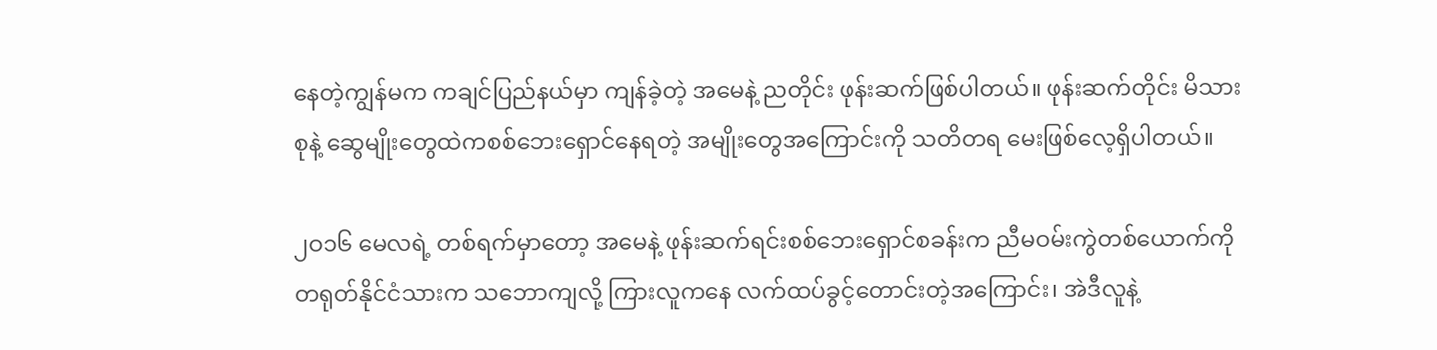နေတဲ့ကျွန်မက ကချင်ပြည်နယ်မှာ ကျန်ခဲ့တဲ့ အမေနဲ့ ညတိုင်း ဖုန်းဆက်ဖြစ်ပါတယ်။ ဖုန်းဆက်တိုင်း မိသားစုနဲ့ ဆွေမျိုးတွေထဲကစစ်ဘေးရှောင်နေရတဲ့ အမျိုးတွေအကြောင်းကို သတိတရ မေးဖြစ်လေ့ရှိပါတယ်။

၂ဝ၁၆ မေလရဲ့ တစ်ရက်မှာတော့ အမေနဲ့ ဖုန်းဆက်ရင်းစစ်ဘေးရှောင်စခန်းက ညီမဝမ်းကွဲတစ်ယောက်ကို တရုတ်နိုင်ငံသားက သဘောကျလို့ ကြားလူကနေ လက်ထပ်ခွင့်တောင်းတဲ့အကြောင်း၊ အဲဒီလူနဲ့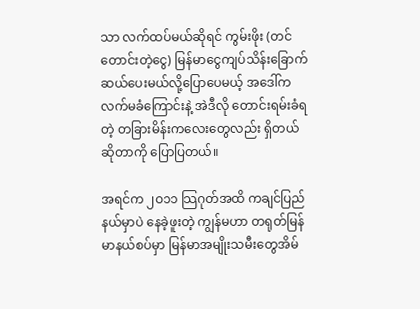သာ လက်ထပ်မယ်ဆိုရင် ကွမ်းဖိုး (တင်တောင်းတဲ့ငွေ) မြန်မာငွေကျပ်သိန်းခြောက်ဆယ်ပေးမယ်လို့ပြောပေမယ့် အဒေါ်က လက်မခံကြောင်းနဲ့ အဲဒီလို တောင်းရမ်းခံရတဲ့ တခြားမိန်းကလေးတွေလည်း ရှိတယ်ဆိုတာကို ပြောပြတယ်။

အရင်က ၂ဝ၁၁ သြဂုတ်အထိ ကချင်ပြည်နယ်မှာပဲ နေခဲ့ဖူးတဲ့ ကျွန်မဟာ တရုတ်မြန်မာနယ်စပ်မှာ မြန်မာအမျိုးသမီးတွေအိမ်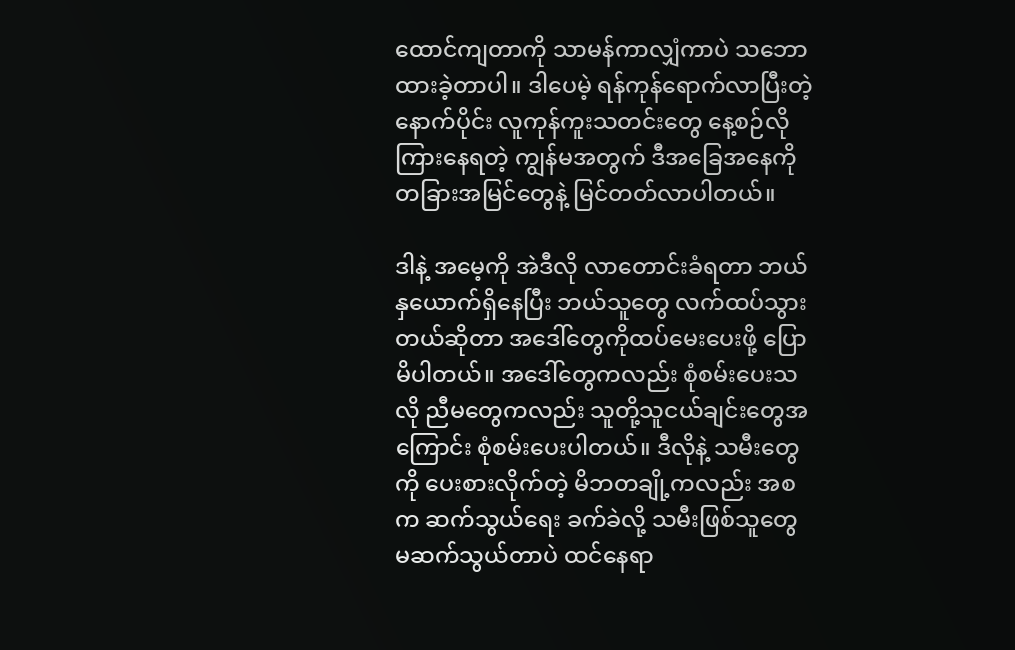ထောင်ကျတာကို သာမန်ကာလျှံကာပဲ သဘောထားခဲ့တာပါ။ ဒါပေမဲ့ ရန်ကုန်ရောက်လာပြီးတဲ့ နောက်ပိုင်း လူကုန်ကူးသတင်းတွေ နေ့စဉ်လိုကြားနေရတဲ့ ကျွန်မအတွက် ဒီအခြေအနေကို တခြားအမြင်တွေနဲ့ မြင်တတ်လာပါတယ်။

ဒါနဲ့ အမေ့ကို အဲဒီလို လာတောင်းခံရတာ ဘယ်နှယောက်ရှိနေပြီး ဘယ်သူတွေ လက်ထပ်သွားတယ်ဆိုတာ အဒေါ်တွေကိုထပ်မေးပေးဖို့ ပြောမိပါတယ်။ အဒေါ်တွေကလည်း စုံစမ်းပေးသလို ညီမတွေကလည်း သူတို့သူငယ်ချင်းတွေအကြောင်း စုံစမ်းပေးပါတယ်။ ဒီလိုနဲ့ သမီးတွေကို ပေးစားလိုက်တဲ့ မိဘတချို့ကလည်း အစက ဆက်သွယ်ရေး ခက်ခဲလို့ သမီးဖြစ်သူတွေ မဆက်သွယ်တာပဲ ထင်နေရာ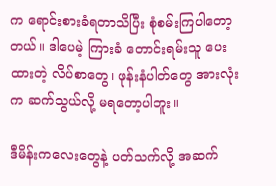က ရောင်းစားခံရတာသိပြီး စုံစမ်းကြပါတော့တယ်။ ဒါပေမဲ့ ကြားခံ တောင်းရမ်းသူ ပေးထားတဲ့ လိပ်စာတွေ၊ ဖုန်းနံပါတ်တွေ အားလုံးက ဆက်သွယ်လို့ မရတော့ပါဘူး။

ဒီမိန်းကလေးတွေနဲ့ ပတ်သက်လို့ အဆက်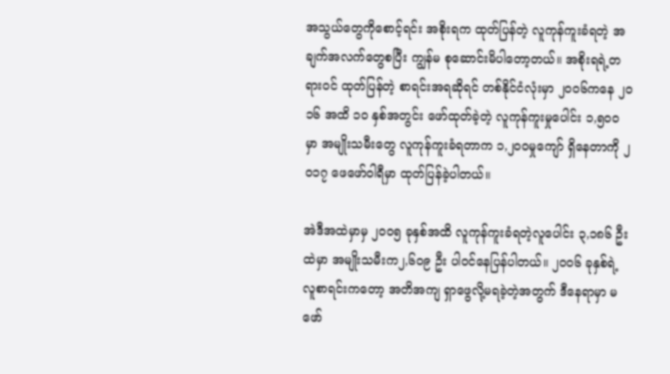အသွယ်တွေကိုစောင့်ရင်း အစိုးရက ထုတ်ပြန်တဲ့ လူကုန်ကူးခံရတဲ့ အချက်အလက်တွေစပြီး ကျွန်မ စုဆောင်းမိပါတော့တယ်။ အစိုးရရဲ့တရားဝင် ထုတ်ပြန်တဲ့ စာရင်းအရဆိုရင် တစ်နိုင်ငံလုံးမှာ ၂ဝဝ၆ကနေ ၂ဝ၁၆ အထိ ၁ဝ နှစ်အတွင်း ဖော်ထုတ်ခဲ့တဲ့ လူကုန်ကူးမှုပေါင်း ၁,၅ဝဝ မှာ အမျိုးသမီးတွေ လူကုန်ကူးခံရတာက ၁,၂ဝဝမှုကျော် ရှိနေတာကို ၂ဝ၁၇ ဖေဖော်ဝါရီမှာ ထုတ်ပြန်ခဲ့ပါတယ်။

အဲဒီအထဲမှာမှ ၂ဝဝ၅ ခုနှစ်အထိ လူကုန်ကူးခံရတဲ့လူပေါင်း ၃,၁၈၆ ဦးထဲမှာ အမျိုးသမီးက၂,၆ဝ၉ ဦး ပါဝင်နေပြန်ပါတယ်။ ၂ဝဝ၆ ခုနှစ်ရဲ့ လူစာရင်းကတော့ အတိအကျ ရှာဖွေလို့မရခဲ့တဲ့အတွက် ဒီနေရာမှာ မဖော်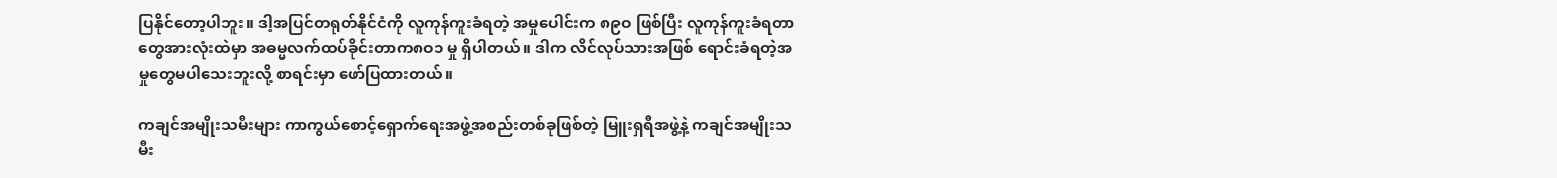ပြနိုင်တော့ပါဘူး။ ဒါ့အပြင်တရုတ်နိုင်ငံကို လူကုန်ကူးခံရတဲ့ အမှုပေါင်းက ၈၉ဝ ဖြစ်ပြီး လူကုန်ကူးခံရတာတွေအားလုံးထဲမှာ အဓမ္မလက်ထပ်ခိုင်းတာက၈ဝ၁ မှု ရှိပါတယ်။ ဒါက လိင်လုပ်သားအဖြစ် ရောင်းခံရတဲ့အမှုတွေမပါသေးဘူးလို့ စာရင်းမှာ ဖော်ပြထားတယ်။

ကချင်အမျိုးသမီးများ ကာကွယ်စောင့်ရှောက်ရေးအဖွဲ့အစည်းတစ်ခုဖြစ်တဲ့ မြူးရှရီအဖွဲ့နဲ့ ကချင်အမျိုးသမီး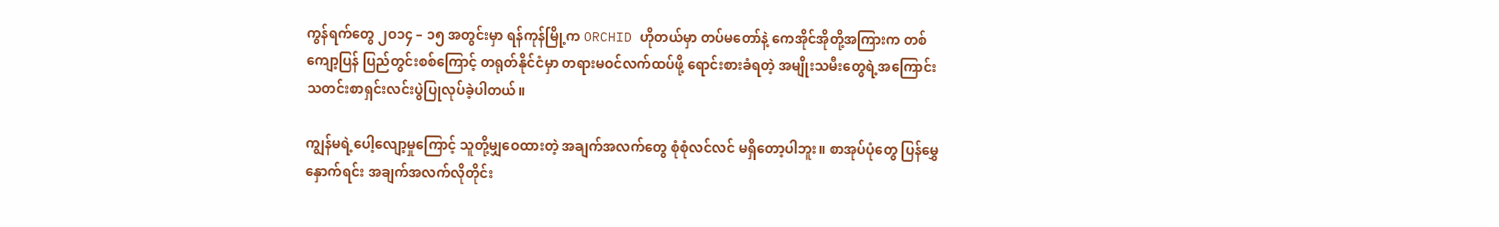ကွန်ရက်တွေ ၂ဝ၁၄ – ၁၅ အတွင်းမှာ ရန်ကုန်မြို့က ORCHID ဟိုတယ်မှာ တပ်မတော်နဲ့ ကေအိုင်အိုတို့အကြားက တစ်ကျော့ပြန် ပြည်တွင်းစစ်ကြောင့် တရုတ်နိုင်ငံမှာ တရားမဝင်လက်ထပ်ဖို့ ရောင်းစားခံရတဲ့ အမျိုးသမီးတွေရဲ့အကြောင်း သတင်းစာရှင်းလင်းပွဲပြုလုပ်ခဲ့ပါတယ်။

ကျွန်မရဲ့ပေါ့လျော့မှုကြောင့် သူတို့မျှဝေထားတဲ့ အချက်အလက်တွေ စုံစုံလင်လင် မရှိတော့ပါဘူး။ စာအုပ်ပုံတွေ ပြန်မွှေနှောက်ရင်း အချက်အလက်လိုတိုင်း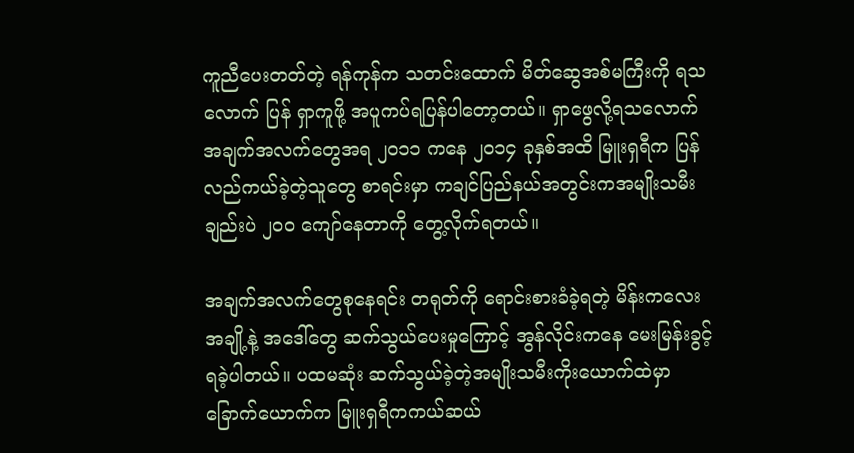ကူညီပေးတတ်တဲ့ ရန်ကုန်က သတင်းထောက် မိတ်ဆွေအစ်မကြီးကို ရသလောက် ပြန် ရှာကူဖို့ အပူကပ်ရပြန်ပါတော့တယ်။ ရှာဖွေလို့ရသလောက် အချက်အလက်တွေအရ ၂ဝ၁၁ ကနေ ၂ဝ၁၄ ခုနှစ်အထိ မြူးရှရီက ပြန်လည်ကယ်ခဲ့တဲ့သူတွေ စာရင်းမှာ ကချင်ပြည်နယ်အတွင်းကအမျိုးသမီးချည်းပဲ ၂ဝဝ ကျော်နေတာကို တွေ့လိုက်ရတယ်။

အချက်အလက်တွေစုနေရင်း တရုတ်ကို ရောင်းစားခံခဲ့ရတဲ့ မိန်းကလေးအချို့နဲ့ အဒေါ်တွေ ဆက်သွယ်ပေးမှုကြောင့် အွန်လိုင်းကနေ မေးမြန်းခွင့်ရခဲ့ပါတယ်။ ပထမဆုံး ဆက်သွယ်ခဲ့တဲ့အမျိုးသမီးကိုးယောက်ထဲမှာ ခြောက်ယောက်က မြူးရှရီကကယ်ဆယ်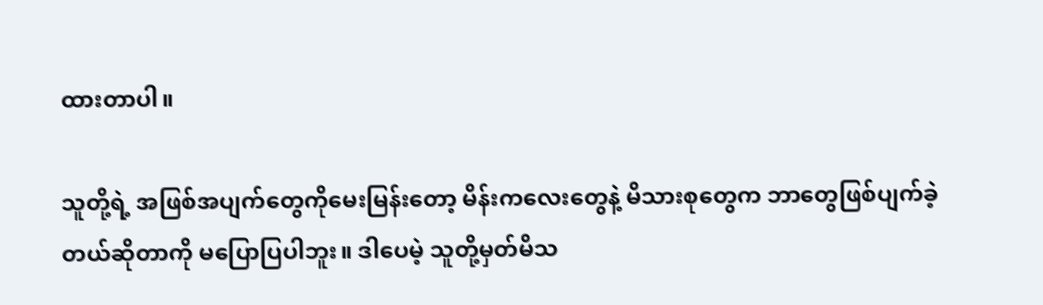ထားတာပါ။

သူတို့ရဲ့ အဖြစ်အပျက်တွေကိုမေးမြန်းတော့ မိန်းကလေးတွေနဲ့ မိသားစုတွေက ဘာတွေဖြစ်ပျက်ခဲ့တယ်ဆိုတာကို မပြောပြပါဘူး။ ဒါပေမဲ့ သူတို့မှတ်မိသ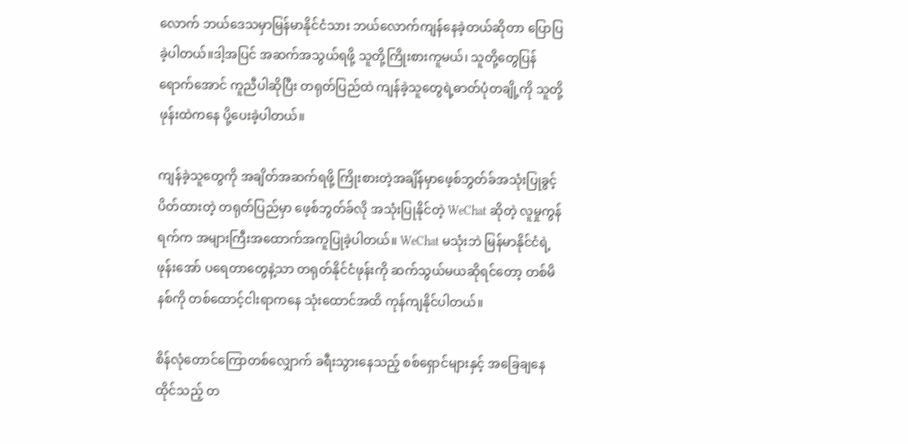လောက် ဘယ်ဒေသမှာမြန်မာနိုင်ငံသား ဘယ်လောက်ကျန်နေခဲ့တယ်ဆိုတာ ပြောပြခဲ့ပါတယ်။ဒါ့အပြင် အဆက်အသွယ်ရဖို့ သူတို့ကြိုးစားကူမယ်၊ သူတို့တွေပြန်ရောက်အောင် ကူညီပါဆိုပြီး တရုတ်ပြည်ထဲ ကျန်ခဲ့သူတွေရဲ့ဓာတ်ပုံတချို့ကို သူတို့ဖုန်းထဲကနေ ပို့ပေးခဲ့ပါတယ်။

ကျန်ခဲ့သူတွေကို အချိတ်အဆက်ရဖို့ ကြိုးစားတဲ့အချိန်မှာဖေ့စ်ဘွတ်ခ်အသုံးပြုခွင့် ပိတ်ထားတဲ့ တရုတ်ပြည်မှာ ဖေ့စ်ဘွတ်ခ်လို အသုံးပြုနိုင်တဲ့ WeChat ဆိုတဲ့ လူမှုကွန်ရက်က အများကြီးအထောက်အကူပြုခဲ့ပါတယ်။ WeChat မသုံးဘဲ မြန်မာနိုင်ငံရဲ့ဖုန်းအော် ပရေတာတွေနဲ့သာ တရုတ်နိုင်ငံဖုန်းကို ဆက်သွယ်မယဆိုရင်တော့ တစ်မိနစ်ကို တစ်ထောင့်ငါးရာကနေ သုံးထောင်အထိ ကုန်ကျနိုင်ပါတယ်။

စိန်လုံတောင်ကြောတစ်လျှောက် ခရီးသွားနေသည့် စစ်ရှောင်များနှင့် အခြေချနေထိုင်သည့် တ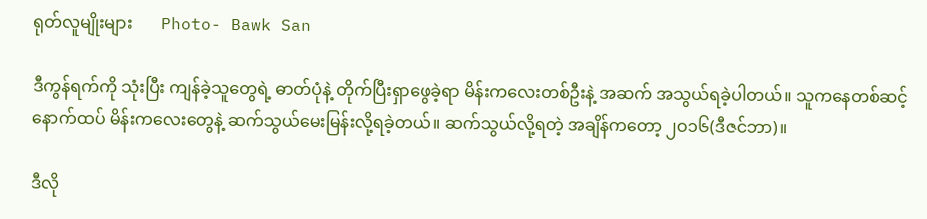ရုတ်လူမျိုးများ       Photo- Bawk San

ဒီကွန်ရက်ကို သုံးပြီး ကျန်ခဲ့သူတွေရဲ့ ဓာတ်ပုံနဲ့ တိုက်ပြီးရှာဖွေခဲ့ရာ မိန်းကလေးတစ်ဦးနဲ့ အဆက် အသွယ်ရခဲ့ပါတယ်။ သူကနေတစ်ဆင့် နောက်ထပ် မိန်းကလေးတွေနဲ့ ဆက်သွယ်မေးမြန်းလို့ရခဲ့တယ်။ ဆက်သွယ်လို့ရတဲ့ အချိန်ကတော့ ၂ဝ၁၆(ဒီဇင်ဘာ)။

ဒီလို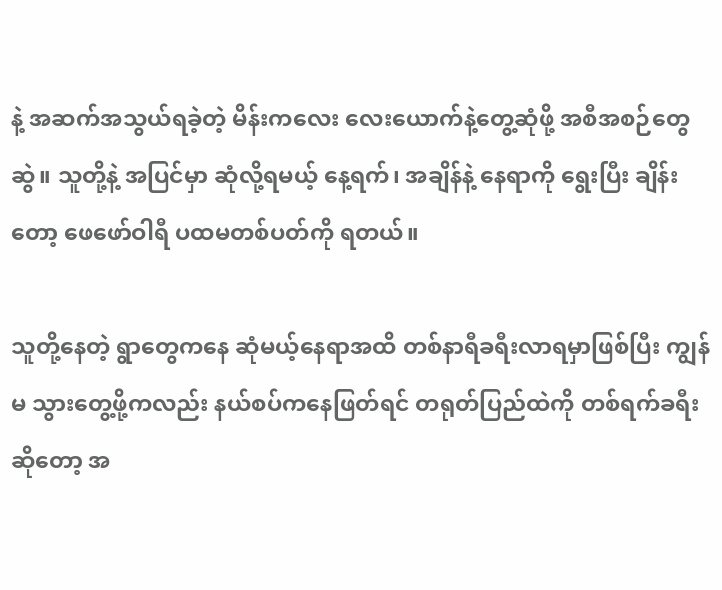နဲ့ အဆက်အသွယ်ရခဲ့တဲ့ မိန်းကလေး လေးယောက်နဲ့တွေ့ဆုံဖို့ အစီအစဉ်တွေ ဆွဲ။ သူတို့နဲ့ အပြင်မှာ ဆုံလို့ရမယ့် နေ့ရက်၊ အချိန်နဲ့ နေရာကို ရွေးပြီး ချိန်းတော့ ဖေဖော်ဝါရီ ပထမတစ်ပတ်ကို ရတယ်။

သူတို့နေတဲ့ ရွာတွေကနေ ဆုံမယ့်နေရာအထိ တစ်နာရီခရီးလာရမှာဖြစ်ပြီး ကျွန်မ သွားတွေ့ဖို့ကလည်း နယ်စပ်ကနေဖြတ်ရင် တရုတ်ပြည်ထဲကို တစ်ရက်ခရီးဆိုတော့ အ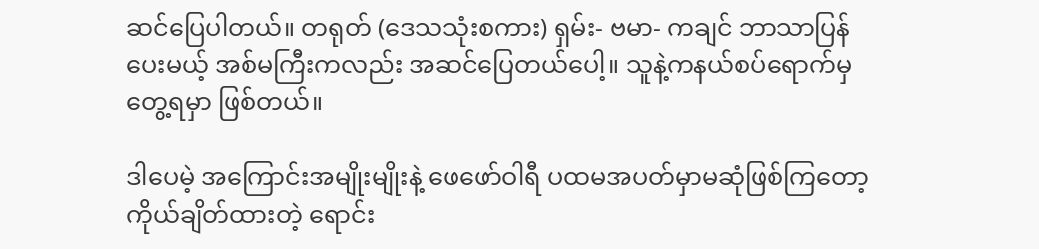ဆင်ပြေပါတယ်။ တရုတ် (ဒေသသုံးစကား) ရှမ်း- ဗမာ- ကချင် ဘာသာပြန်ပေးမယ့် အစ်မကြီးကလည်း အဆင်ပြေတယ်ပေါ့။ သူနဲ့ကနယ်စပ်ရောက်မှ တွေ့ရမှာ ဖြစ်တယ်။

ဒါပေမဲ့ အကြောင်းအမျိုးမျိုးနဲ့ ဖေဖော်ဝါရီ ပထမအပတ်မှာမဆုံဖြစ်ကြတော့ ကိုယ်ချိတ်ထားတဲ့ ရောင်း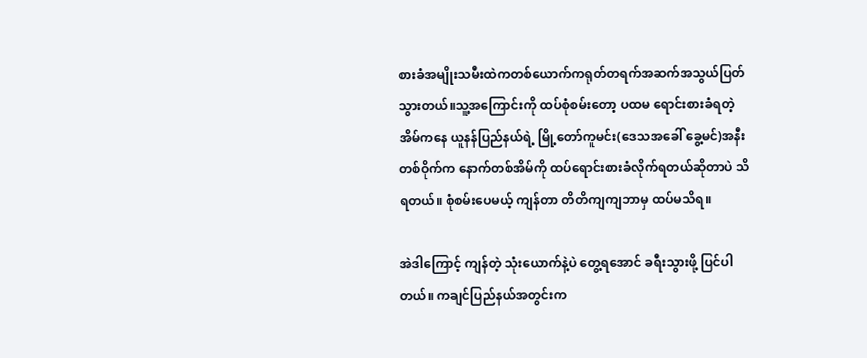စားခံအမျိုးသမီးထဲကတစ်ယောက်ကရုတ်တရက်အဆက်အသွယ်ပြတ်သွားတယ်။သူ့အကြောင်းကို ထပ်စုံစမ်းတော့ ပထမ ရောင်းစားခံရတဲ့ အိမ်ကနေ ယူနန်ပြည်နယ်ရဲ့ မြို့တော်ကူမင်း(ဒေသအခေါ် ခွေ့မင်)အနီးတစ်ဝိုက်က နောက်တစ်အိမ်ကို ထပ်ရောင်းစားခံလိုက်ရတယ်ဆိုတာပဲ သိရတယ်။ စုံစမ်းပေမယ့် ကျန်တာ တိတိကျကျဘာမှ ထပ်မသိရ။

အဲဒါကြောင့် ကျန်တဲ့ သုံးယောက်နဲ့ပဲ တွေ့ရအောင် ခရီးသွားဖို့ ပြင်ပါတယ်။ ကချင်ပြည်နယ်အတွင်းက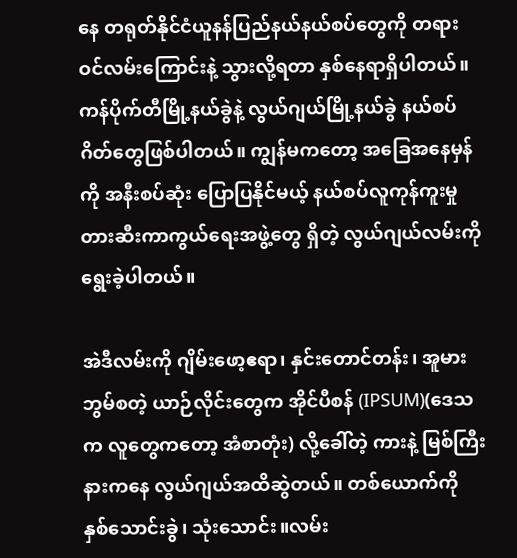နေ တရုတ်နိုင်ငံယူနန်ပြည်နယ်နယ်စပ်တွေကို တရားဝင်လမ်းကြောင်းနဲ့ သွားလို့ရတာ နှစ်နေရာရှိပါတယ်။ ကန်ပိုက်တီမြို့နယ်ခွဲနဲ့ လွယ်ဂျယ်မြို့နယ်ခွဲ နယ်စပ်ဂိတ်တွေဖြစ်ပါတယ်။ ကျွန်မကတော့ အခြေအနေမှန်ကို အနီးစပ်ဆုံး ပြောပြနိုင်မယ့် နယ်စပ်လူကုန်ကူးမှုတားဆီးကာကွယ်ရေးအဖွဲ့တွေ ရှိတဲ့ လွယ်ဂျယ်လမ်းကို ရွေးခဲ့ပါတယ်။

အဲဒီလမ်းကို ဂျိမ်းဖော့ဧရာ၊ နှင်းတောင်တန်း၊ အူမားဘွမ်စတဲ့ ယာဉ်လိုင်းတွေက အိုင်ပီစန် (IPSUM)(ဒေသက လူတွေကတော့ အံစာတုံး) လို့ခေါ်တဲ့ ကားနဲ့ မြစ်ကြီးနားကနေ လွယ်ဂျယ်အထိဆွဲတယ်။ တစ်ယောက်ကို နှစ်သောင်းခွဲ၊ သုံးသောင်း။လမ်း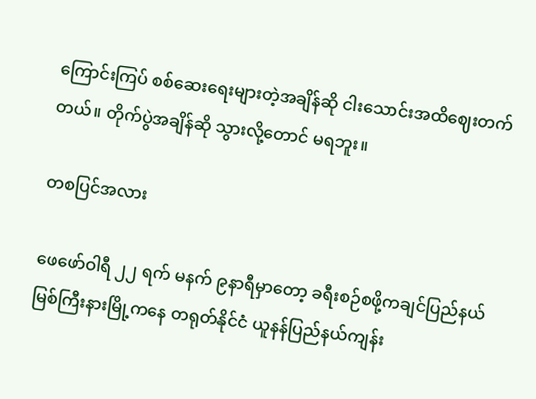ကြောင်းကြပ် စစ်ဆေးရေးများတဲ့အချိန်ဆို ငါးသောင်းအထိဈေးတက်တယ်။ တိုက်ပွဲအချိန်ဆို သွားလို့တောင် မရဘူး။

တစပြင်အလား

ဖေဖော်ဝါရီ ၂၂ ရက် မနက် ၉နာရီမှာတော့ ခရီးစဉ်စဖို့ကချင်ပြည်နယ် မြစ်ကြီးနားမြို့ကနေ တရုတ်နိုင်ငံ ယူနန်ပြည်နယ်ကျန်း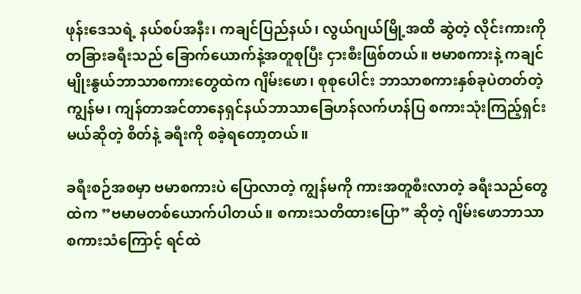ဖုန်းဒေသရဲ့ နယ်စပ်အနီး၊ ကချင်ပြည်နယ်၊ လွယ်ဂျယ်မြို့အထိ ဆွဲတဲ့ လိုင်းကားကို တခြားခရီးသည် ခြောက်ယောက်နဲ့အတူစုပြီး ငှားစီးဖြစ်တယ်။ ဗမာစကားနဲ့ ကချင်မျိုးနွယ်ဘာသာစကားတွေထဲက ဂျိမ်းဖော၊ စုစုပေါင်း ဘာသာစကားနှစ်ခုပဲတတ်တဲ့ ကျွန်မ၊ ကျန်တာအင်တာနေရှင်နယ်ဘာသာခြေဟန်လက်ဟန်ပြ စကားသုံးကြည့်ရှင်းမယ်ဆိုတဲ့ စိတ်နဲ့ ခရီးကို စခဲ့ရတော့တယ်။

ခရီးစဉ်အစမှာ ဗမာစကားပဲ ပြောလာတဲ့ ကျွန်မကို ကားအတူစီးလာတဲ့ ခရီးသည်တွေထဲက ”ဗမာမတစ်ယောက်ပါတယ်။ စကားသတိထားပြော” ဆိုတဲ့ ဂျိမ်းဖောဘာသာ စကားသံကြောင့် ရင်ထဲ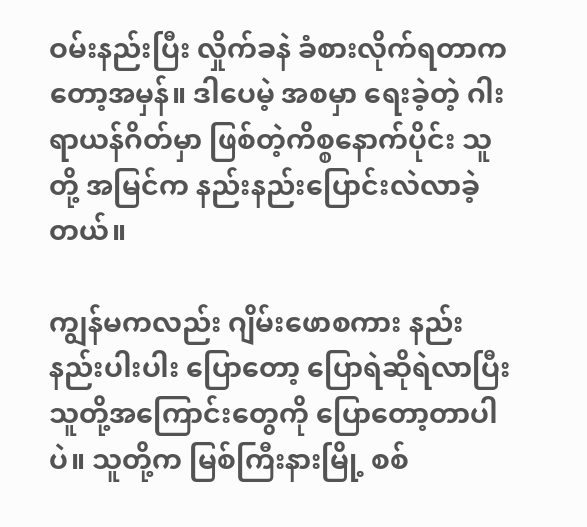ဝမ်းနည်းပြီး လှိုက်ခနဲ ခံစားလိုက်ရတာကတော့အမှန်။ ဒါပေမဲ့ အစမှာ ရေးခဲ့တဲ့ ဂါးရာယန်ဂိတ်မှာ ဖြစ်တဲ့ကိစ္စနောက်ပိုင်း သူတို့ အမြင်က နည်းနည်းပြောင်းလဲလာခဲ့တယ်။

ကျွန်မကလည်း ဂျိမ်းဖောစကား နည်းနည်းပါးပါး ပြောတော့ ပြောရဲဆိုရဲလာပြီး သူတို့အကြောင်းတွေကို ပြောတော့တာပါပဲ။ သူတို့က မြစ်ကြီးနားမြို့ စစ်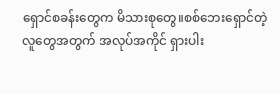ရှောင်စခန်းတွေက မိသားစုတွေ။စစ်ဘေးရှောင်တဲ့ လူတွေအတွက် အလုပ်အကိုင် ရှားပါး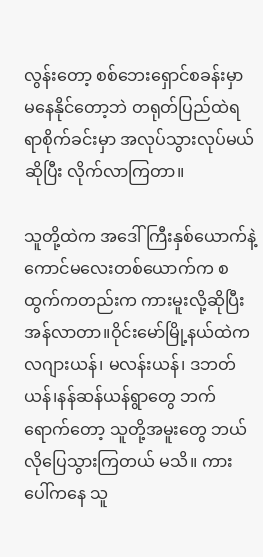လွန်းတော့ စစ်ဘေးရှောင်စခန်းမှာ မနေနိုင်တော့ဘဲ တရုတ်ပြည်ထဲရရာစိုက်ခင်းမှာ အလုပ်သွားလုပ်မယ်ဆိုပြီး လိုက်လာကြတာ။

သူတို့ထဲက အဒေါ် ကြီးနှစ်ယောက်နဲ့ ကောင်မလေးတစ်ယောက်က စထွက်ကတည်းက ကားမူးလို့ဆိုပြီး အန်လာတာ။ဝိုင်းမော်မြို့နယ်ထဲက လဂျားယန်၊ မလန်းယန်၊ ဒဘတ်ယန်၊နန်ဆန်ယန်ရွာတွေ ဘက်ရောက်တော့ သူတို့အမူးတွေ ဘယ်လိုပြေသွားကြတယ် မသိ။ ကားပေါ်ကနေ သူ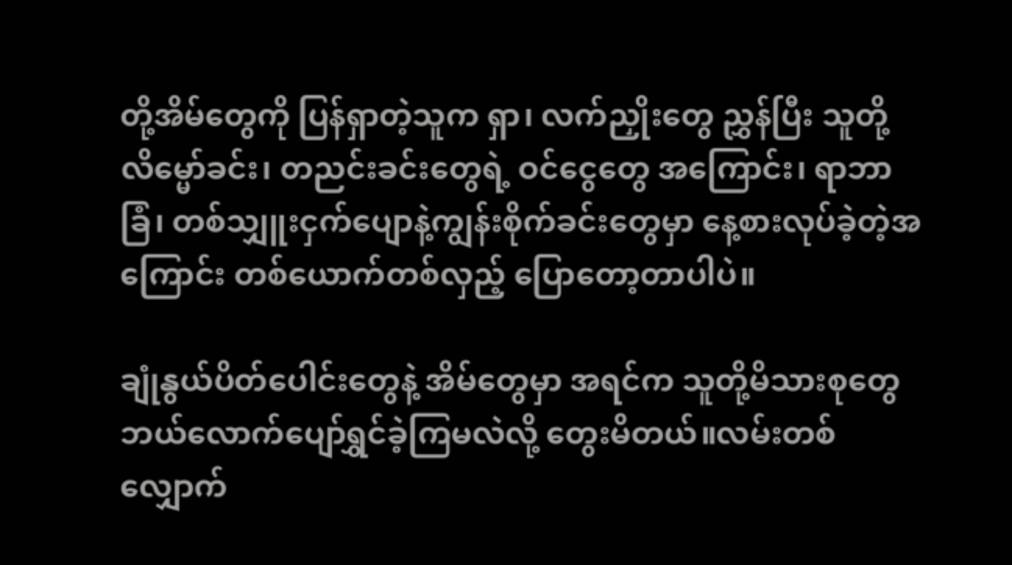တို့အိမ်တွေကို ပြန်ရှာတဲ့သူက ရှာ၊ လက်ညှိုးတွေ ညွှန်ပြီး သူတို့ လိမ္မော်ခင်း၊ တညင်းခင်းတွေရဲ့ ဝင်ငွေတွေ အကြောင်း၊ ရာဘာခြံ၊ တစ်သျှူးငှက်ပျောနဲ့ကျွန်းစိုက်ခင်းတွေမှာ နေ့စားလုပ်ခဲ့တဲ့အကြောင်း တစ်ယောက်တစ်လှည့် ပြောတော့တာပါပဲ။

ချုံနွယ်ပိတ်ပေါင်းတွေနဲ့ အိမ်တွေမှာ အရင်က သူတို့မိသားစုတွေ ဘယ်လောက်ပျော်ရွှင်ခဲ့ကြမလဲလို့ တွေးမိတယ်။လမ်းတစ်လျှောက်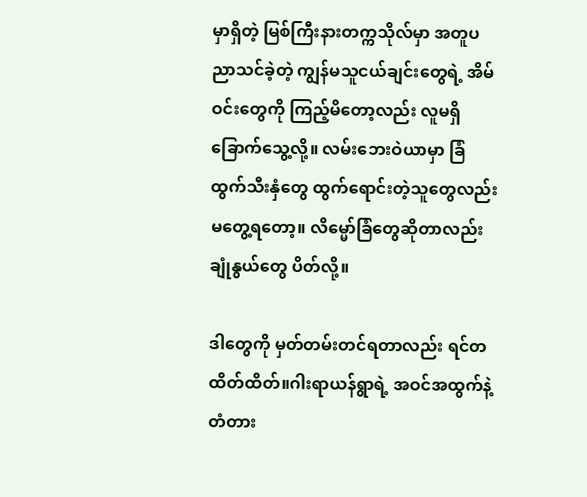မှာရှိတဲ့ မြစ်ကြီးနားတက္ကသိုလ်မှာ အတူပညာသင်ခဲ့တဲ့ ကျွန်မသူငယ်ချင်းတွေရဲ့ အိမ်ဝင်းတွေကို ကြည့်မိတော့လည်း လူမရှိ ခြောက်သွေ့လို့။ လမ်းဘေးဝဲယာမှာ ခြံထွက်သီးနှံတွေ ထွက်ရောင်းတဲ့သူတွေလည်း မတွေ့ရတော့။ လိမ္မော်ခြံတွေဆိုတာလည်း ချုံနွယ်တွေ ပိတ်လို့။

ဒါတွေကို မှတ်တမ်းတင်ရတာလည်း ရင်တထိတ်ထိတ်။ဂါးရာယန်ရွာရဲ့ အဝင်အထွက်နဲ့ တံတား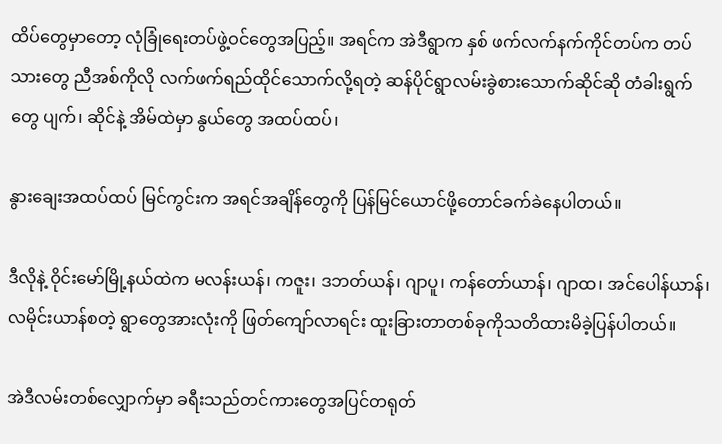ထိပ်တွေမှာတော့ လုံခြုံရေးတပ်ဖွဲ့ဝင်တွေအပြည့်။ အရင်က အဲဒီရွာက နှစ် ဖက်လက်နက်ကိုင်တပ်က တပ်သားတွေ ညီအစ်ကိုလို လက်ဖက်ရည်ထိုင်သောက်လို့ရတဲ့ ဆန်ပိုင်ရွာလမ်းခွဲစားသောက်ဆိုင်ဆို တံခါးရွက်တွေ ပျက်၊ ဆိုင်နဲ့ အိမ်ထဲမှာ နွယ်တွေ အထပ်ထပ်၊

နွားချေးအထပ်ထပ် မြင်ကွင်းက အရင်အချိန်တွေကို ပြန်မြင်ယောင်ဖို့တောင်ခက်ခဲနေပါတယ်။

ဒီလိုနဲ့ ဝိုင်းမော်မြို့နယ်ထဲက မလန်းယန်၊ ကဇူး၊ ဒဘတ်ယန်၊ ဂျာပူ၊ ကန်တော်ယာန်၊ ဂျာထ၊ အင်ပေါန်ယာန်၊ လမိုင်းယာန်စတဲ့ ရွာတွေအားလုံးကို ဖြတ်ကျော်လာရင်း ထူးခြားတာတစ်ခုကိုသတိထားမိခဲ့ပြန်ပါတယ်။

အဲဒီလမ်းတစ်လျှောက်မှာ ခရီးသည်တင်ကားတွေအပြင်တရုတ်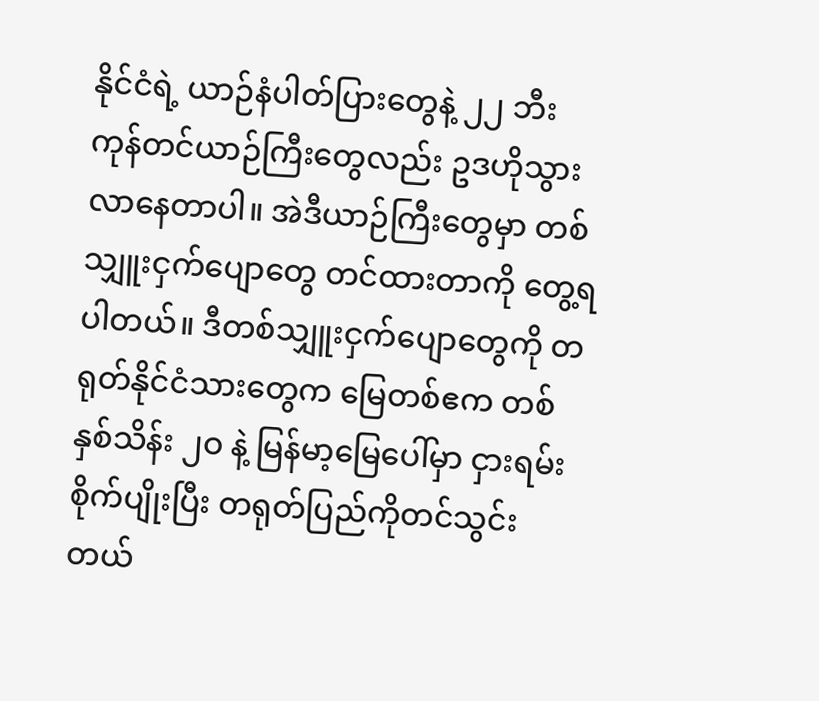နိုင်ငံရဲ့ ယာဉ်နံပါတ်ပြားတွေနဲ့ ၂၂ ဘီး ကုန်တင်ယာဉ်ကြီးတွေလည်း ဥဒဟိုသွားလာနေတာပါ။ အဲဒီယာဉ်ကြီးတွေမှာ တစ်သျှူးငှက်ပျောတွေ တင်ထားတာကို တွေ့ရပါတယ်။ ဒီတစ်သျှူးငှက်ပျောတွေကို တရုတ်နိုင်ငံသားတွေက မြေတစ်ဧက တစ်နှစ်သိန်း ၂ဝ နဲ့ မြန်မာ့မြေပေါ်မှာ ငှားရမ်း စိုက်ပျိုးပြီး တရုတ်ပြည်ကိုတင်သွင်းတယ်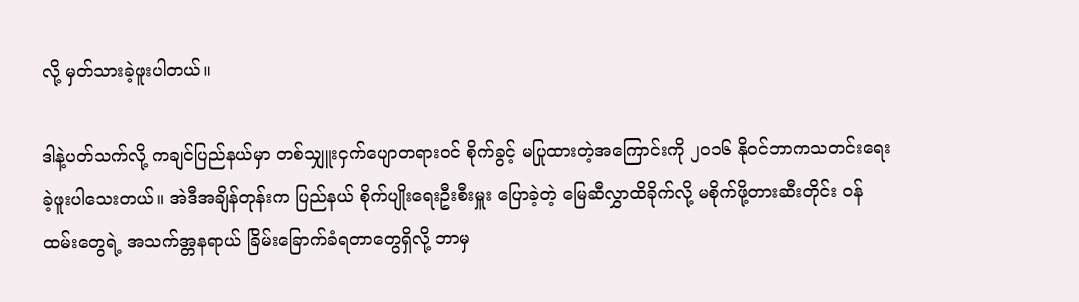လို့ မှတ်သားခဲ့ဖူးပါတယ်။

ဒါနဲ့ပတ်သက်လို့ ကချင်ပြည်နယ်မှာ တစ်သျှူးငှက်ပျောတရားဝင် စိုက်ခွင့် မပြုထားတဲ့အကြောင်းကို ၂ဝ၁၆ နိုဝင်ဘာကသတင်းရေးခဲ့ဖူးပါသေးတယ်။ အဲဒီအချိန်တုန်းက ပြည်နယ် စိုက်ပျိုးရေးဦးစီးမှူး ပြောခဲ့တဲ့ မြေဆီလွှာထိခိုက်လို့ မစိုက်ဖို့တားဆီးတိုင်း ဝန်ထမ်းတွေရဲ့ အသက်အ္တနရာယ် ခြိမ်းခြောက်ခံရတာတွေရှိလို့ ဘာမှ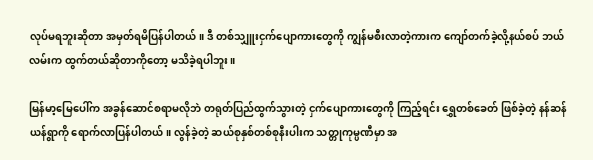လုပ်မရဘူးဆိုတာ အမှတ်ရမိပြန်ပါတယ်။ ဒီ တစ်သျှူးငှက်ပျောကားတွေကို ကျွန်မစီးလာတဲ့ကားက ကျော်တက်ခဲ့လို့နယ်စပ် ဘယ်လမ်းက ထွက်တယ်ဆိုတာကိုတော့ မသိခဲ့ရပါဘူး။

မြန်မာ့မြေပေါ်က အခွန်ဆောင်စရာမလိုဘဲ တရုတ်ပြည်ထွက်သွားတဲ့ ငှက်ပျောကားတွေကို ကြည့်ရင်း ရွှေတစ်ခေတ် ဖြစ်ခဲ့တဲ့ နန်ဆန်ယန်ရွာကို ရောက်လာပြန်ပါတယ်။ လွန်ခဲ့တဲ့ ဆယ်စုနှစ်တစ်စုနီးပါးက သတ္တုကုမ္ပဏီမှာ အ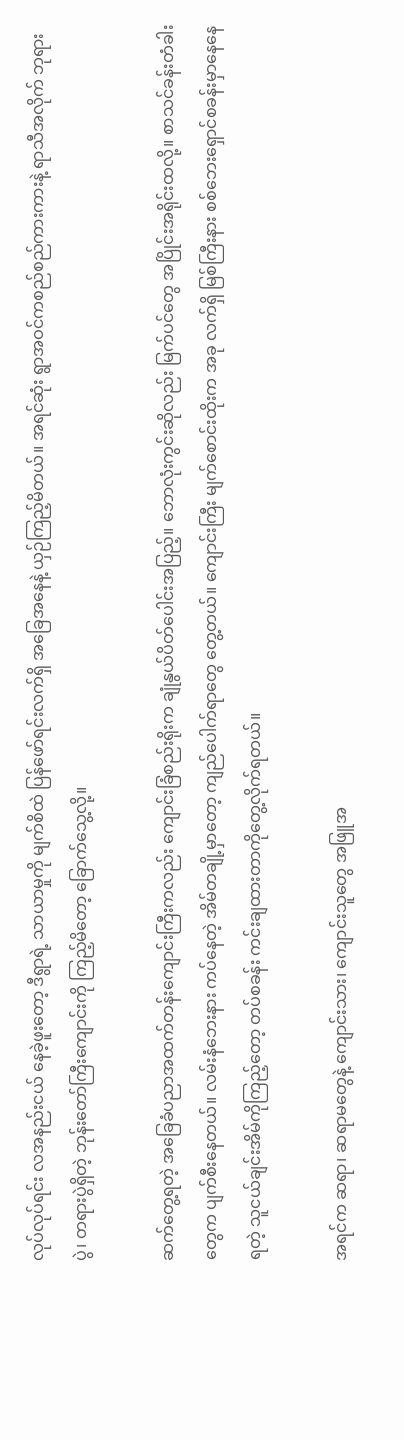လုပ်လုပ်ရင်း လအနည်းငယ် နေခဲ့ဖူးတော့ ဒီရွာရဲ့ သာယာမှုကို မျက်စိထဲ ပြန်ဖော်ရင်းလက်ရှိ အခြေအနေနဲ့ ယှဉ်ကြည့်မိတယ်။ အရင်ဆုံး ရွာအဝင်ကစည်စည်ကားကားနဲ့ ရာသီအလိုက် ဘုရားပွဲ၊ တရားပွဲရှိတဲ့ ဘုန်းတော်ကြီးကျောင်းကို ကြည့်မိတော့ ခြောက်သွေ့လို့။

ဆက်တွေ့ရတဲ့ အခြေခံပညာအထက်တန်းကျောင်းကြီးကလည်း ကျောင်းခြံစည်းရိုးက ချုံနွယ်ပိတ်ပေါင်းအပြည့်။ ဘောလုံးကွင်းဆိုလည်း မြက်ပင်တွေ အပြိုင်းအရိုင်းထလို့။ စာသင်ခန်းတံခါးတွေက ပျက်စီးနေတယ်။ လမ်းနံဘေးနား ကပ်နေတဲ့ အိမ်တချို့မှာတော့ ကျည်ပေါက်ရာတွေ တွေ့တယ်။ ကျောင်းကြီး မျက်စောင်းထိုးက အခု လက်ရှိ မြစ်ကြီးနား စစ်ဘေးရှောင်စခန်းမှာနေနေရတဲ့ သူငယ်ချင်းအိမ်ကိုကြည့်တော့ တပ်စခန်း ကင်းချထားတာကိုတွေ့လိုက်ရတယ်။

အရင်က ဆရာ၊ ဆရာမတွေနဲ့ ကျောင်းသား၊ ကျောင်းသူတွေ အဖြူအ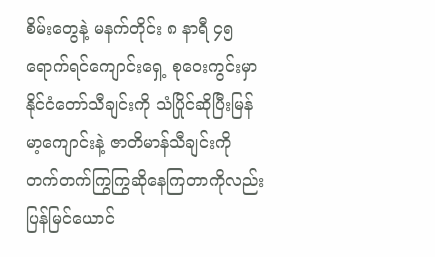စိမ်းတွေနဲ့ မနက်တိုင်း ၈ နာရီ ၄၅ ရောက်ရင်ကျောင်းရှေ့ စုဝေးကွင်းမှာ နိုင်ငံတော်သီချင်းကို သံပြိုင်ဆိုပြီးမြန်မာ့ကျောင်းနဲ့ ဇာတိမာန်သီချင်းကို တက်တက်ကြွကြွဆိုနေကြတာကိုလည်း ပြန်မြင်ယောင်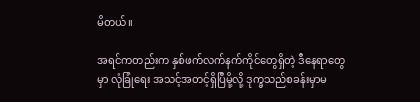မိတယ်။

အရင်ကတည်းက နှစ်ဖက်လက်နက်ကိုင်တွေရှိတဲ့ ဒီနေရာတွေမှာ လုံခြုံရေး အသင့်အတင့်ရှိပြီမို့လို့ ဒုက္ခသည်စခန်းမှာမ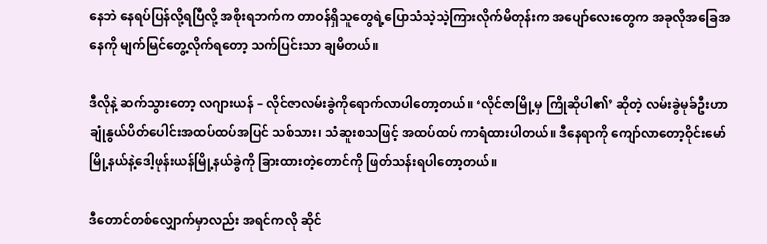နေဘဲ နေရပ်ပြန်လို့ရပြီလို့ အစိုးရဘက်က တာဝန်ရှိသူတွေရဲ့ပြောသံသဲ့သဲ့ကြားလိုက်မိတုန်းက အပျော်လေးတွေက အခုလိုအခြေအနေကို မျက်မြင်တွေ့လိုက်ရတော့ သက်ပြင်းသာ ချမိတယ်။

ဒီလိုနဲ့ ဆက်သွားတော့ လဂျားယန် – လိုင်ဇာလမ်းခွဲကိုရောက်လာပါတော့တယ်။ ‘လိုင်ဇာမြို့မှ ကြိုဆိုပါ၏’ ဆိုတဲ့ လမ်းခွဲမုခ်ဦးဟာ ချုံနွယ်ပိတ်ပေါင်းအထပ်ထပ်အပြင် သစ်သား၊ သံဆူးစသဖြင့် အထပ်ထပ် ကာရံထားပါတယ်။ ဒီနေရာကို ကျော်လာတော့ဝိုင်းမော်မြို့နယ်နဲ့ဒေါ့ဖုန်းယန်မြို့နယ်ခွဲကို ခြားထားတဲ့တောင်ကို ဖြတ်သန်းရပါတော့တယ်။

ဒီတောင်တစ်လျှောက်မှာလည်း အရင်ကလို ဆိုင်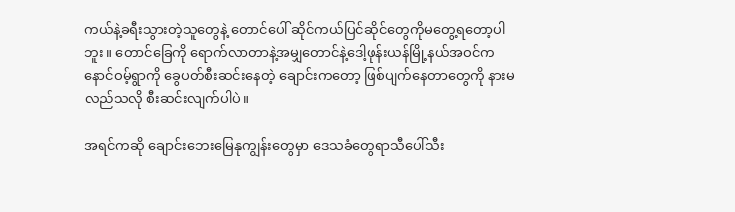ကယ်နဲ့ခရီးသွားတဲ့သူတွေနဲ့ တောင်ပေါ် ဆိုင်ကယ်ပြင်ဆိုင်တွေကိုမတွေ့ရတော့ပါဘူး။ တောင်ခြေကို ရောက်လာတာနဲ့အမျှတောင်နဲ့ဒေါ့ဖုန်းယန်မြို့နယ်အဝင်က နောင်ဝမ့်ရွာကို ခွေပတ်စီးဆင်းနေတဲ့ ချောင်းကတော့ ဖြစ်ပျက်နေတာတွေကို နားမလည်သလို စီးဆင်းလျက်ပါပဲ။

အရင်ကဆို ချောင်းဘေးမြေနုကျွန်းတွေမှာ ဒေသခံတွေရာသီပေါ်သီး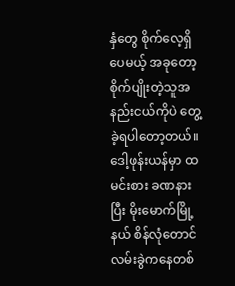နှံတွေ စိုက်လေ့ရှိပေမယ့် အခုတော့ စိုက်ပျိုးတဲ့သူအနည်းငယ်ကိုပဲ တွေ့ခဲ့ရပါတော့တယ်။ ဒေါ့ဖုန်းယန်မှာ ထမင်းစား ခဏနားပြီး မိုးမောက်မြို့နယ် စိန်လုံတောင် လမ်းခွဲကနေတစ်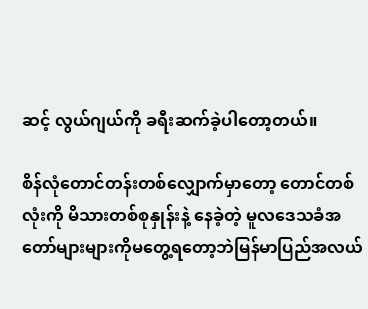ဆင့် လွယ်ဂျယ်ကို ခရီးဆက်ခဲ့ပါတော့တယ်။

စိန်လုံတောင်တန်းတစ်လျှောက်မှာတော့ တောင်တစ်လုံးကို မိသားတစ်စုနှုန်းနဲ့ နေခဲ့တဲ့ မူလဒေသခံအတော်များများကိုမတွေ့ရတော့ဘဲမြန်မာပြည်အလယ်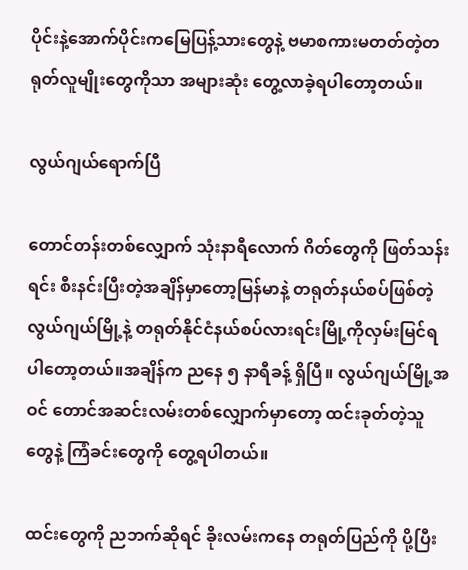ပိုင်းနဲ့အောက်ပိုင်းကမြေပြန့်သားတွေနဲ့ ဗမာစကားမတတ်တဲ့တရုတ်လူမျိုးတွေကိုသာ အများဆုံး တွေ့လာခဲ့ရပါတော့တယ်။

လွယ်ဂျယ်ရောက်ပြီ

တောင်တန်းတစ်လျှောက် သုံးနာရီလောက် ဂိတ်တွေကို ဖြတ်သန်းရင်း စီးနင်းပြီးတဲ့အချိန်မှာတော့မြန်မာနဲ့ တရုတ်နယ်စပ်ဖြစ်တဲ့ လွယ်ဂျယ်မြို့နဲ့ တရုတ်နိုင်ငံနယ်စပ်လားရင်းမြို့ကိုလှမ်းမြင်ရပါတော့တယ်။အချိန်က ညနေ ၅ နာရီခန့် ရှိပြီ။ လွယ်ဂျယ်မြို့အဝင် တောင်အဆင်းလမ်းတစ်လျှောက်မှာတော့ ထင်းခုတ်တဲ့သူတွေနဲ့ ကြံခင်းတွေကို တွေ့ရပါတယ်။

ထင်းတွေကို ညဘက်ဆိုရင် ခိုးလမ်းကနေ တရုတ်ပြည်ကို ပို့ပြီး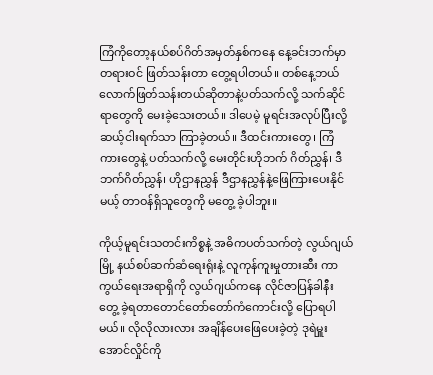ကြံကိုတော့နယ်စပ်ဂိတ်အမှတ်နှစ်ကနေ နေ့ခင်းဘက်မှာတရားဝင် ဖြတ်သန်းတာ တွေ့ရပါတယ်။ တစ်နေ့ဘယ်လောက်ဖြတ်သန်းတယ်ဆိုတာနဲ့ပတ်သက်လို့ သက်ဆိုင်ရာတွေကို မေးခဲ့သေးတယ်။ ဒါပေမဲ့ မူရင်းအလုပ်ပြီးလို့ ဆယ့်ငါးရက်သာ ကြာခဲ့တယ်။ ဒီထင်းကားတွေ၊ ကြံကားတွေနဲ့ ပတ်သက်လို့ မေးတိုင်းဟိုဘက် ဂိတ်ညွှန်၊ ဒီဘက်ဂိတ်ညွှန်၊ ဟိုဌာနညွှန် ဒီဌာနညွှန်နဲ့ဖြေကြားပေးနိုင်မယ့် တာဝန်ရှိသူတွေကို မတွေ့ ခဲ့ပါဘူး။

ကိုယ့်မူရင်းသတင်းကိစ္စနဲ့ အဓိကပတ်သက်တဲ့ လွယ်ဂျယ်မြို့ နယ်စပ်ဆက်ဆံရေးရုံးနဲ့ လူကုန်ကူးမှုတားဆီး ကာကွယ်ရေးအရာရှိကို လွယ်ဂျယ်ကနေ လိုင်ဇာပြန်ခါနီး တွေ့ ခဲ့ရတာတောင်တော်တော်ကံကောင်းလို့ ပြောရပါမယ်။ လိုလိုလားလား အချိန်ပေးဖြေပေးခဲ့တဲ့ ဒုရဲမှူးအောင်လှိုင်ကို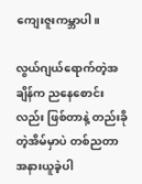ကျေးဇူးကမ္ဘာပါ။

လွယ်ဂျယ်ရောက်တဲ့အချိန်က ညနေစောင်းလည်း ဖြစ်တာနဲ့ တည်းခိုတဲ့အိမ်မှာပဲ တစ်ညတာ အနားယူခဲ့ပါ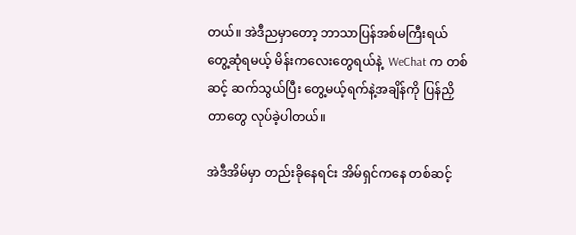တယ်။ အဲဒီညမှာတော့ ဘာသာပြန်အစ်မကြီးရယ် တွေ့ဆုံရမယ့် မိန်းကလေးတွေရယ်နဲ့  WeChat က တစ်ဆင့် ဆက်သွယ်ပြီး တွေ့မယ့်ရက်နဲ့အချိန်ကို ပြန်ညှိတာတွေ လုပ်ခဲ့ပါတယ်။

အဲဒီအိမ်မှာ တည်းခိုနေရင်း အိမ်ရှင်ကနေ တစ်ဆင့်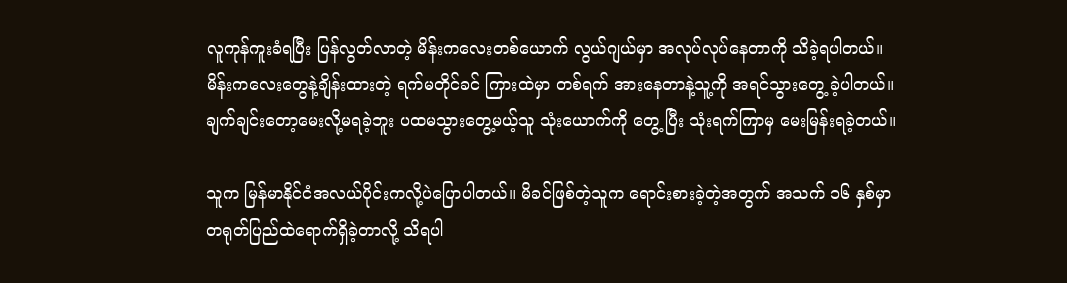လူကုန်ကူးခံရပြီး ပြန်လွတ်လာတဲ့ မိန်းကလေးတစ်ယောက် လွယ်ဂျယ်မှာ အလုပ်လုပ်နေတာကို သိခဲ့ရပါတယ်။ မိန်းကလေးတွေနဲ့ချိန်းထားတဲ့ ရက်မတိုင်ခင် ကြားထဲမှာ တစ်ရက် အားနေတာနဲ့သူ့ကို အရင်သွားတွေ့ ခဲ့ပါတယ်။ ချက်ချင်းတော့မေးလို့မရခဲ့ဘူး ပထမသွားတွေ့မယ့်သူ သုံးယောက်ကို တွေ့ ပြီး သုံးရက်ကြာမှ မေးမြန်းရခဲ့တယ်။

သူက မြန်မာနိုင်ငံအလယ်ပိုင်းကလို့ပဲပြောပါတယ်။ မိခင်ဖြစ်တဲ့သူက ရောင်းစားခဲ့တဲ့အတွက် အသက် ၁၆ နှစ်မှာ တရုတ်ပြည်ထဲရောက်ရှိခဲ့တာလို့ သိရပါ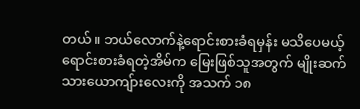တယ်။ ဘယ်လောက်နဲ့ရောင်းစားခံရမှန်း မသိပေမယ့် ရောင်းစားခံရတဲ့အိမ်က မြေးဖြစ်သူအတွက် မျိုးဆက် သားယောကျ်ားလေးကို အသက် ၁၈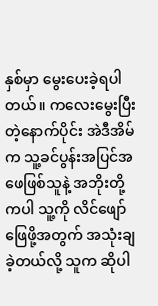နှစ်မှာ မွေးပေးခဲ့ရပါတယ်။ ကလေးမွေးပြီးတဲ့နောက်ပိုင်း အဲဒီအိမ်က သူ့ခင်ပွန်းအပြင်အဖေဖြစ်သူနဲ့ အဘိုးတို့ကပါ သူ့ကို လိင်ဖျော်ဖြေဖို့အတွက် အသုံးချခဲ့တယ်လို့ သူက ဆိုပါ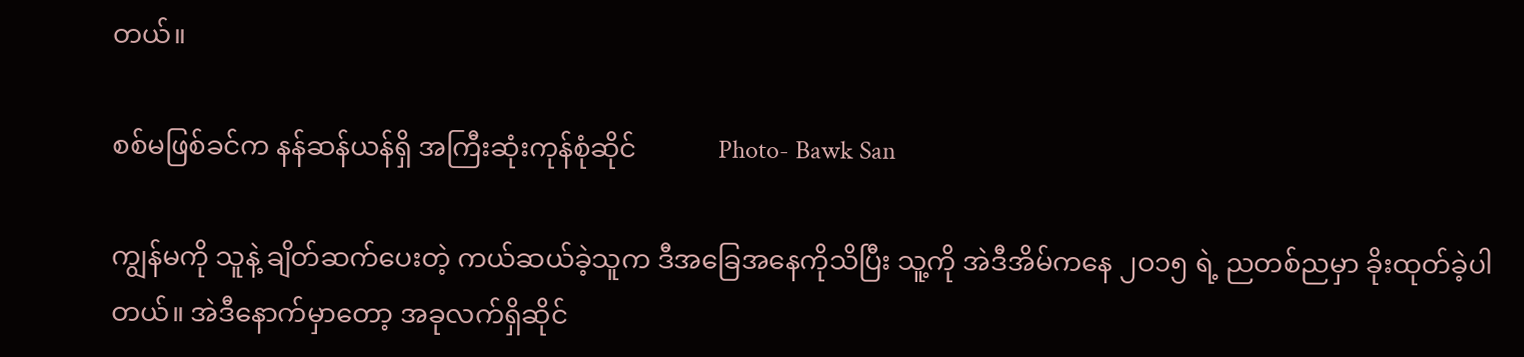တယ်။

စစ်မဖြစ်ခင်က နန်ဆန်ယန်ရှိ အကြီးဆုံးကုန်စုံဆိုင်            Photo- Bawk San

ကျွန်မကို သူနဲ့ ချိတ်ဆက်ပေးတဲ့ ကယ်ဆယ်ခဲ့သူက ဒီအခြေအနေကိုသိပြီး သူ့ကို အဲဒီအိမ်ကနေ ၂ဝ၁၅ ရဲ့ ညတစ်ညမှာ ခိုးထုတ်ခဲ့ပါတယ်။ အဲဒီနောက်မှာတော့ အခုလက်ရှိဆိုင်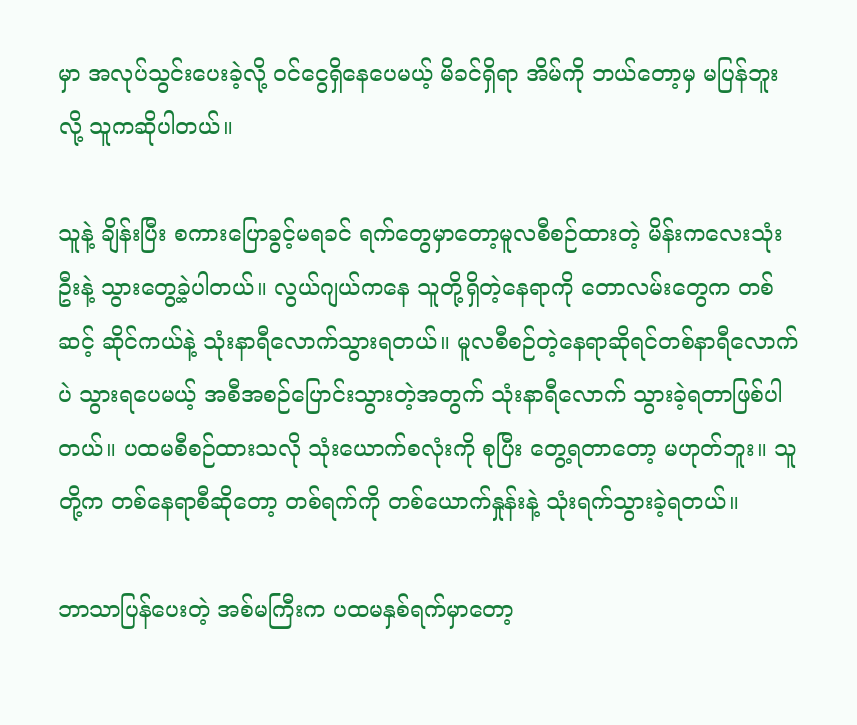မှာ အလုပ်သွင်းပေးခဲ့လို့ ဝင်ငွေရှိနေပေမယ့် မိခင်ရှိရာ အိမ်ကို ဘယ်တော့မှ မပြန်ဘူးလို့ သူကဆိုပါတယ်။

သူနဲ့ ချိန်းပြီး စကားပြောခွင့်မရခင် ရက်တွေမှာတော့မူလစီစဉ်ထားတဲ့ မိန်းကလေးသုံးဦးနဲ့ သွားတွေ့ခဲ့ပါတယ်။ လွယ်ဂျယ်ကနေ သူတို့ရှိတဲ့နေရာကို တောလမ်းတွေက တစ်ဆင့် ဆိုင်ကယ်နဲ့ သုံးနာရီလောက်သွားရတယ်။ မူလစီစဉ်တဲ့နေရာဆိုရင်တစ်နာရီလောက်ပဲ သွားရပေမယ့် အစီအစဉ်ပြောင်းသွားတဲ့အတွက် သုံးနာရီလောက် သွားခဲ့ရတာဖြစ်ပါတယ်။ ပထမစီစဉ်ထားသလို သုံးယောက်စလုံးကို စုပြီး တွေ့ရတာတော့ မဟုတ်ဘူး။ သူတို့က တစ်နေရာစီဆိုတော့ တစ်ရက်ကို တစ်ယောက်နှုန်းနဲ့ သုံးရက်သွားခဲ့ရတယ်။

ဘာသာပြန်ပေးတဲ့ အစ်မကြီးက ပထမနှစ်ရက်မှာတော့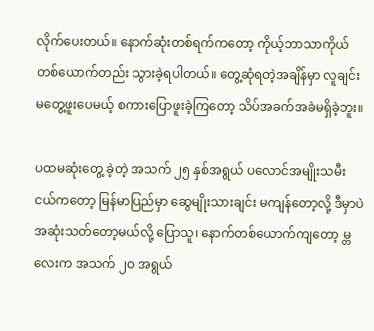လိုက်ပေးတယ်။ နောက်ဆုံးတစ်ရက်ကတော့ ကိုယ့်ဘာသာကိုယ်တစ်ယောက်တည်း သွားခဲ့ရပါတယ်။ တွေ့ဆုံရတဲ့အချိန်မှာ လူချင်းမတွေ့ဖူးပေမယ့် စကားပြောဖူးခဲ့ကြတော့ သိပ်အခက်အခဲမရှိခဲ့ဘူး။

ပထမဆုံးတွေ့ ခဲ့တဲ့ အသက် ၂၅ နှစ်အရွယ် ပလောင်အမျိုးသမီးငယ်ကတော့ မြန်မာပြည်မှာ ဆွေမျိုးသားချင်း မကျန်တော့လို့ ဒီမှာပဲ အဆုံးသတ်တော့မယ်လို့ ပြောသူ၊ နောက်တစ်ယောက်ကျတော့ မ္တလေးက အသက် ၂ဝ အရွယ်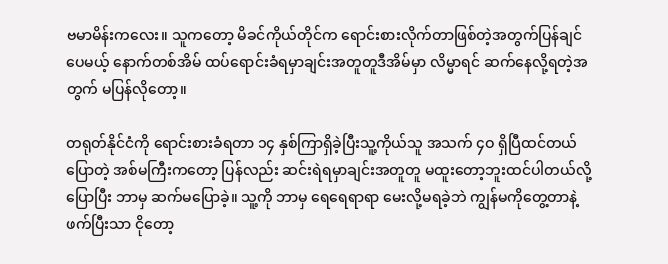ဗမာမိန်းကလေး။ သူကတော့ မိခင်ကိုယ်တိုင်က ရောင်းစားလိုက်တာဖြစ်တဲ့အတွက်ပြန်ချင်ပေမယ့် နောက်တစ်အိမ် ထပ်ရောင်းခံရမှာချင်းအတူတူဒီအိမ်မှာ လိမ္မာရင် ဆက်နေလို့ရတဲ့အတွက် မပြန်လိုတော့။

တရုတ်နိုင်ငံကို ရောင်းစားခံရတာ ၁၄ နှစ်ကြာရှိခဲ့ပြီးသူ့ကိုယ်သူ အသက် ၄ဝ ရှိပြီထင်တယ်ပြောတဲ့ အစ်မကြီးကတော့ ပြန်လည်း ဆင်းရဲရမှာချင်းအတူတူ မထူးတော့ဘူးထင်ပါတယ်လို့ ပြောပြီး ဘာမှ ဆက်မပြောခဲ့။ သူ့ကို ဘာမှ ရေရေရာရာ မေးလို့မရခဲ့ဘဲ ကျွန်မကိုတွေ့တာနဲ့ ဖက်ပြီးသာ ငိုတော့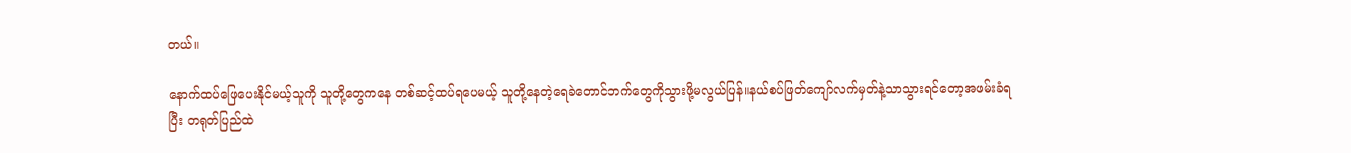တယ်။

နောက်ထပ်ဖြေပေးနိုင်မယ့်သူကို သူတို့တွေကနေ တစ်ဆင့်ထပ်ရပေမယ့် သူတို့နေတဲ့ရေခဲတောင်ဘက်တွေကိုသွားဖို့မလွယ်ပြန်။နယ်စပ်ဖြတ်ကျော်လက်မှတ်နဲ့သာသွားရင်တော့အဖမ်းခံရပြီး တရုတ်ပြည်ထဲ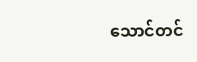သောင်တင်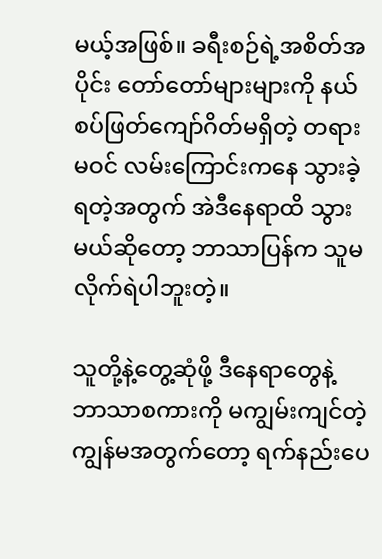မယ့်အဖြစ်။ ခရီးစဉ်ရဲ့အစိတ်အပိုင်း တော်တော်များများကို နယ်စပ်ဖြတ်ကျော်ဂိတ်မရှိတဲ့ တရားမဝင် လမ်းကြောင်းကနေ သွားခဲ့ရတဲ့အတွက် အဲဒီနေရာထိ သွားမယ်ဆိုတော့ ဘာသာပြန်က သူမလိုက်ရဲပါဘူးတဲ့။

သူတို့နဲ့တွေ့ဆုံဖို့ ဒီနေရာတွေနဲ့ ဘာသာစကားကို မကျွမ်းကျင်တဲ့ ကျွန်မအတွက်တော့ ရက်နည်းပေ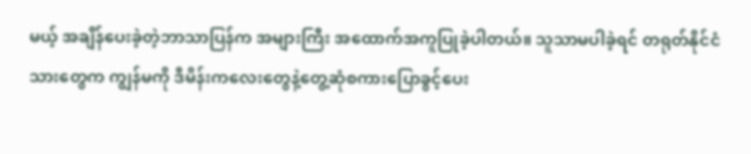မယ့် အချိန်ပေးခဲ့တဲ့ဘာသာပြန်က အများကြီး အထောက်အကူပြုခဲ့ပါတယ်။ သူသာမပါခဲ့ရင် တရုတ်နိုင်ငံသားတွေက ကျွန်မကို ဒီမိန်းကလေးတွေနဲ့တွေ့ဆုံစကားပြောခွင့်ပေး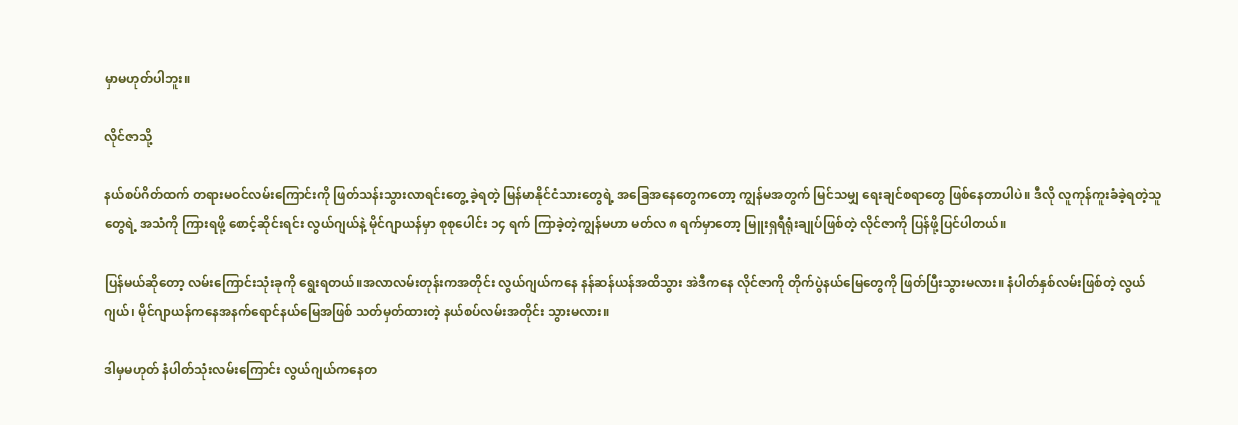မှာမဟုတ်ပါဘူး။

လိုင်ဇာသို့

နယ်စပ်ဂိတ်ထက် တရားမဝင်လမ်းကြောင်းကို ဖြတ်သန်းသွားလာရင်းတွေ့ ခဲ့ရတဲ့ မြန်မာနိုင်ငံသားတွေရဲ့ အခြေအနေတွေကတော့ ကျွန်မအတွက် မြင်သမျှ ရေးချင်စရာတွေ ဖြစ်နေတာပါပဲ။ ဒီလို လူကုန်ကူးခံခဲ့ရတဲ့သူတွေရဲ့ အသံကို ကြားရဖို့ စောင့်ဆိုင်းရင်း လွယ်ဂျယ်နဲ့ မိုင်ဂျာယန်မှာ စုစုပေါင်း ၁၄ ရက် ကြာခဲ့တဲ့ကျွန်မဟာ မတ်လ ၈ ရက်မှာတော့ မြူးရှရီရုံးချုပ်ဖြစ်တဲ့ လိုင်ဇာကို ပြန်ဖို့ပြင်ပါတယ်။

ပြန်မယ်ဆိုတော့ လမ်းကြောင်းသုံးခုကို ရွေးရတယ်။အလာလမ်းတုန်းကအတိုင်း လွယ်ဂျယ်ကနေ နန်ဆန်ယန်အထိသွား အဲဒီကနေ လိုင်ဇာကို တိုက်ပွဲနယ်မြေတွေကို ဖြတ်ပြီးသွားမလား။ နံပါတ်နှစ်လမ်းဖြစ်တဲ့ လွယ်ဂျယ်၊ မိုင်ဂျာယန်ကနေအနက်ရောင်နယ်မြေအဖြစ် သတ်မှတ်ထားတဲ့ နယ်စပ်လမ်းအတိုင်း သွားမလား။

ဒါမှမဟုတ် နံပါတ်သုံးလမ်းကြောင်း လွယ်ဂျယ်ကနေတ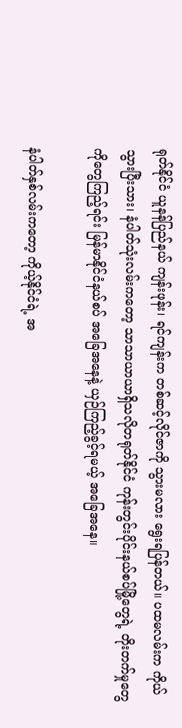ရုတ်နိုင်ငံ ယူနန်ပြည်နယ် ကျန်းဖုန်း၊ ရင်ကျန်းက တစ်ဆင့်လိုင်ဇာကို သွားမလား ရွေးရပြန်တယ်။ ပထမလမ်းက ကိုယ်သွားပြီးသား၊ နံပါတ်သုံးလမ်းကတော့ သာသာယာယာရှိသလိုတရုတ်နိုင်ငံ ကုန်းတွင်းပိုင်းနယ်စပ်မြို့တွေရဲ့ တိုးတက်မှုတွေကိုတွေကြည့်ရင်း မြန်မာနိုင်ငံနယ်စပ် အခြေအနေနဲ့ ယှဉ်ကြည့်ခွင့်ရမယ့် အခြေအနေ။

နံပါတ်နှစ်လမ်းကတော့ ကိုယ့်နိုင်ငံရဲ့ အ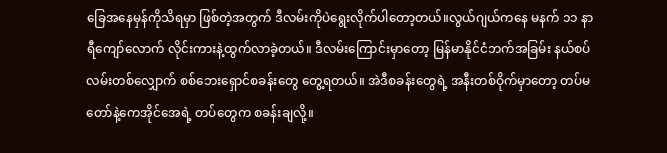ခြေအနေမှန်ကိုသိရမှာ ဖြစ်တဲ့အတွက် ဒီလမ်းကိုပဲရွေးလိုက်ပါတော့တယ်။လွယ်ဂျယ်ကနေ မနက် ၁၁ နာရီကျော်လောက် လိုင်းကားနဲ့ထွက်လာခဲ့တယ်။ ဒီလမ်းကြောင်းမှာတော့ မြန်မာနိုင်ငံဘက်အခြမ်း နယ်စပ်လမ်းတစ်လျှောက် စစ်ဘေးရှောင်စခန်းတွေ တွေ့ရတယ်။ အဲဒီစခန်းတွေရဲ့ အနီးတစ်ဝိုက်မှာတော့ တပ်မတော်နဲ့ကေအိုင်အေရဲ့ တပ်တွေက စခန်းချလို့။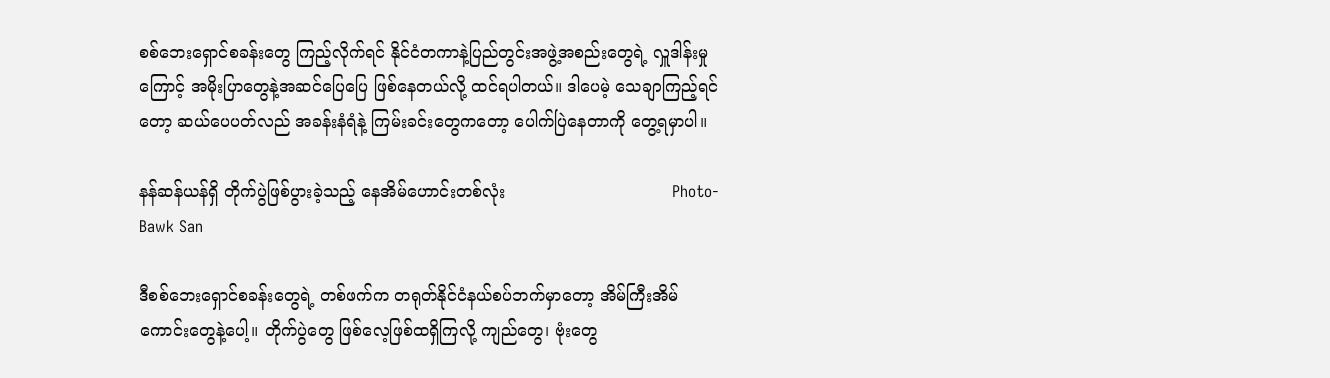စစ်ဘေးရှောင်စခန်းတွေ ကြည့်လိုက်ရင် နိုင်ငံတကာနဲ့ပြည်တွင်းအဖွဲ့အစည်းတွေရဲ့ လှူဒါန်းမှုကြောင့် အမိုးပြာတွေနဲ့အဆင်ပြေပြေ ဖြစ်နေတယ်လို့ ထင်ရပါတယ်။ ဒါပေမဲ့ သေချာကြည့်ရင်တော့ ဆယ်ပေပတ်လည် အခန်းနံရံနဲ့ ကြမ်းခင်းတွေကတော့ ပေါက်ပြဲနေတာကို တွေ့ရမှာပါ။

နန်ဆန်ယန်ရှိ တိုက်ပွဲဖြစ်ပွားခဲ့သည့် နေအိမ်ဟောင်းတစ်လုံး                                Photo- Bawk San

ဒီစစ်ဘေးရှောင်စခန်းတွေရဲ့ တစ်ဖက်က တရုတ်နိုင်ငံနယ်စပ်ဘက်မှာတော့ အိမ်ကြီးအိမ်ကောင်းတွေနဲ့ပေါ့။ တိုက်ပွဲတွေ ဖြစ်လေ့ဖြစ်ထရှိကြလို့ ကျည်တွေ၊ ဗုံးတွေ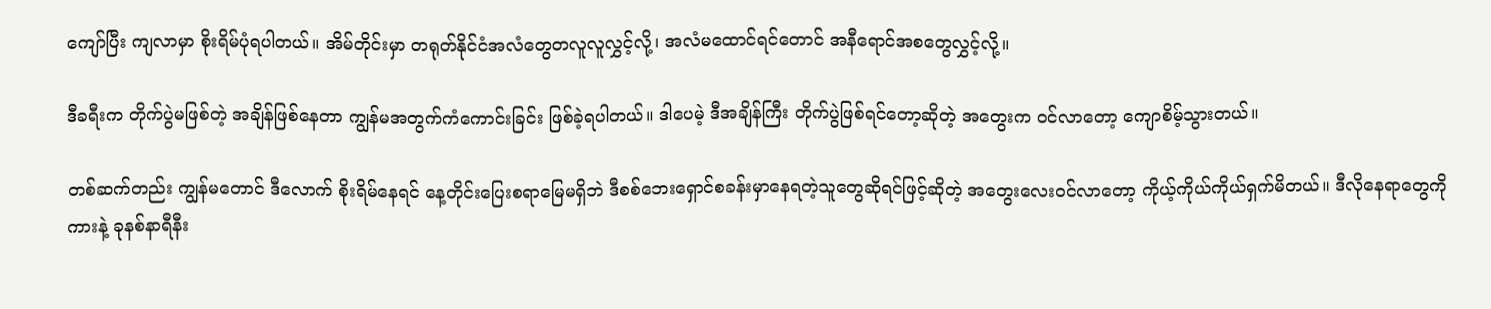ကျော်ပြီး ကျလာမှာ စိုးရိမ်ပုံရပါတယ်။ အိမ်တိုင်းမှာ တရုတ်နိုင်ငံအလံတွေတလူလူလွှင့်လို့၊ အလံမထောင်ရင်တောင် အနီရောင်အစတွေလွှင့်လို့။

ဒီခရီးက တိုက်ပွဲမဖြစ်တဲ့ အချိန်ဖြစ်နေတာ ကျွန်မအတွက်ကံကောင်းခြင်း ဖြစ်ခဲ့ရပါတယ်။ ဒါပေမဲ့ ဒီအချိန်ကြီး တိုက်ပွဲဖြစ်ရင်တော့ဆိုတဲ့ အတွေးက ဝင်လာတော့ ကျောစိမ့်သွားတယ်။

တစ်ဆက်တည်း ကျွန်မတောင် ဒီလောက် စိုးရိမ်နေရင် နေ့တိုင်းပြေးစရာမြေမရှိဘဲ ဒီစစ်ဘေးရှောင်စခန်းမှာနေရတဲ့သူတွေဆိုရင်ဖြင့်ဆိုတဲ့ အတွေးလေးဝင်လာတော့ ကိုယ့်ကိုယ်ကိုယ်ရှက်မိတယ်။ ဒီလိုနေရာတွေကို ကားနဲ့ ခုနစ်နာရီနီး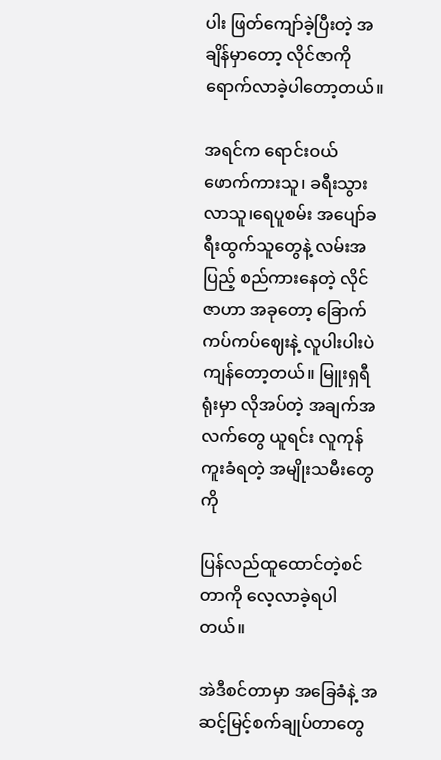ပါး ဖြတ်ကျော်ခဲ့ပြီးတဲ့ အချိန်မှာတော့ လိုင်ဇာကို ရောက်လာခဲ့ပါတော့တယ်။

အရင်က ရောင်းဝယ်ဖောက်ကားသူ၊ ခရီးသွားလာသူ၊ရေပူစမ်း အပျော်ခရီးထွက်သူတွေနဲ့ လမ်းအပြည့် စည်ကားနေတဲ့ လိုင်ဇာဟာ အခုတော့ ခြောက်ကပ်ကပ်ဈေးနဲ့ လူပါးပါးပဲကျန်တော့တယ်။ မြူးရှရီရုံးမှာ လိုအပ်တဲ့ အချက်အလက်တွေ ယူရင်း လူကုန်ကူးခံရတဲ့ အမျိုးသမီးတွေကို

ပြန်လည်ထူထောင်တဲ့စင်တာကို လေ့လာခဲ့ရပါတယ်။

အဲဒီစင်တာမှာ အခြေခံနဲ့ အဆင့်မြင့်စက်ချုပ်တာတွေ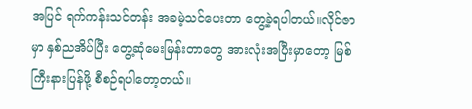အပြင် ရက်ကန်းသင်တန်း အခမဲ့သင်ပေးတာ တွေ့ခဲ့ရပါတယ်။လိုင်ဇာမှာ နှစ်ညအိပ်ပြီး တွေ့ဆုံမေးမြန်းတာတွေ အားလုံးအပြီးမှာတော့ မြစ်ကြီးနားပြန်ဖို့ စီစဉ်ရပါတော့တယ်။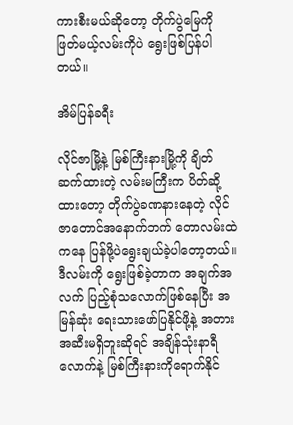ကားစီးမယ်ဆိုတော့ တိုက်ပွဲမြေကို ဖြတ်မယ့်လမ်းကိုပဲ ရွေးဖြစ်ပြန်ပါတယ်။

အိမ်ပြန်ခရီး

လိုင်ဇာမြို့နဲ့ မြစ်ကြီးနားမြို့ကို ချိတ်ဆက်ထားတဲ့ လမ်းမကြီးက ပိတ်ဆို့ထားတော့ တိုက်ပွဲခဏနားနေတဲ့ လိုင်ဇာတောင်အနောက်ဘက် တောလမ်းထဲကနေ ပြန်ဖို့ပဲရွေးချယ်ခဲ့ပါတော့တယ်။ ဒီလမ်းကို ရွေးဖြစ်ခဲ့တာက အချက်အလက် ပြည့်စုံသလောက်ဖြစ်နေပြီး အမြန်ဆုံး ရေးသားဖော်ပြနိုင်ဖို့နဲ့ အတားအဆီးမရှိဘူးဆိုရင် အချိန်သုံးနာရီလောက်နဲ့ မြစ်ကြီးနားကိုရောက်နိုင်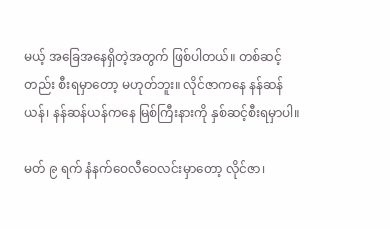မယ့် အခြေအနေရှိတဲ့အတွက် ဖြစ်ပါတယ်။ တစ်ဆင့်တည်း စီးရမှာတော့ မဟုတ်ဘူး။ လိုင်ဇာကနေ နန်ဆန်ယန်၊ နန်ဆန်ယန်ကနေ မြစ်ကြီးနားကို နှစ်ဆင့်စီးရမှာပါ။

မတ် ၉ ရက် နံနက်ဝေလီဝေလင်းမှာတော့ လိုင်ဇာ၊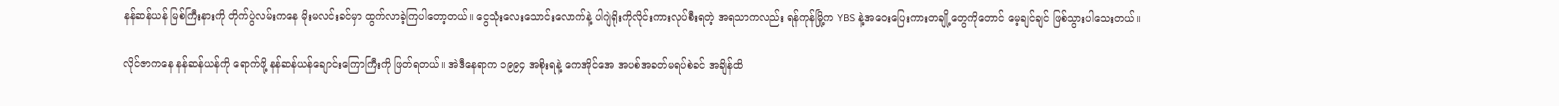နန်ဆန်ယန် မြစ်ကြီးနားကို တိုက်ပွဲလမ်းကနေ မိုးမလင်းခင်မှာ ထွက်လာခဲ့ကြပါတော့တယ်။ ငွေသုံးလေးသောင်းလောက်နဲ့ ပါဂျဲရိုးကိုလိုင်းကားလုပ်စီးရတဲ့ အရသာကလည်း ရန်ကုန်မြို့က YBS နဲ့အဝေးပြေးကားတချို့တွေကိုတောင် မေ့ချင်ချင် ဖြစ်သွားပါသေးတယ်။

လိုင်ဇာကနေ နန်ဆန်ယန်ကို ရောက်ဖို့ နန်ဆန်ယန်ချောင်းကြောကြီးကို ဖြတ်ရတယ်။ အဲဒီနေရာက ၁၉၉၄ အစိုးရနဲ့ ကေအိုင်အေ အပစ်အခတ်မရပ်စဲခင် အချိန်ထိ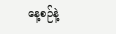နေ့စဉ်နဲ့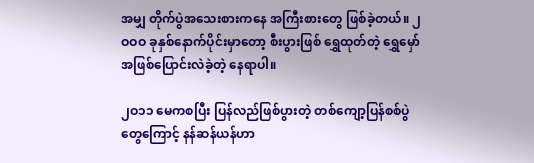အမျှ တိုက်ပွဲအသေးစားကနေ အကြီးစားတွေ ဖြစ်ခဲ့တယ်။ ၂ဝဝဝ ခုနှစ်နောက်ပိုင်းမှာတော့ စီးပွားဖြစ် ရွှေထုတ်တဲ့ ရွှေမှော်အဖြစ်ပြောင်းလဲခဲ့တဲ့ နေရာပါ။

၂ဝ၁၁ မေကစပြီး ပြန်လည်ဖြစ်ပွားတဲ့ တစ်ကျော့ပြန်စစ်ပွဲတွေကြောင့် နန်ဆန်ယန်ဟာ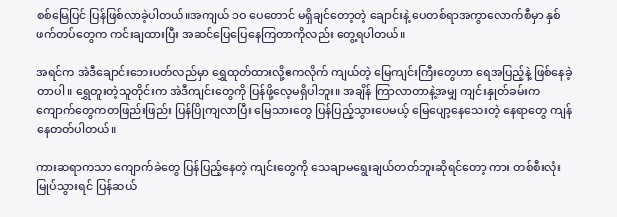စစ်မြေပြင် ပြန်ဖြစ်လာခဲ့ပါတယ်။အကျယ် ၁ဝ ပေတောင် မရှိချင်တော့တဲ့ ချောင်းနဲ့ ပေတစ်ရာအကွာလောက်စီမှာ နှစ်ဖက်တပ်တွေက ကင်းချထားပြီး အဆင်ပြေပြေနေကြတာကိုလည်း တွေ့ရပါတယ်။

အရင်က အဲဒီချောင်းဘေးပတ်လည်မှာ ရွှေထုတ်ထားလို့ဧကလိုက် ကျယ်တဲ့ မြေကျင်းကြီးတွေဟာ ရေအပြည့်နဲ့ ဖြစ်နေခဲ့တာပါ။ ရွှေတူးတဲ့သူတိုင်းက အဲဒီကျင်းတွေကို ပြန်ဖို့လေ့မရှိပါဘူး။ အချိန် ကြာလာတာနဲ့အမျှ ကျင်းနှုတ်ခမ်းက ကျောက်တွေကတဖြည်းဖြည်း ပြန်ပြိုကျလာပြီး မြေသားတွေ ပြန်ပြည့်သွားပေမယ့် မြေပျော့နေသေးတဲ့ နေရာတွေ ကျန်နေတတ်ပါတယ်။

ကားဆရာကသာ ကျောက်ခဲတွေ ပြန်ပြည့်နေတဲ့ ကျင်းတွေကို သေချာမရွေးချယ်တတ်ဘူးဆိုရင်တော့ ကား တစ်စီးလုံးမြုပ်သွားရင် ပြန်ဆယ်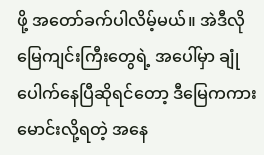ဖို့ အတော်ခက်ပါလိမ့်မယ်။ အဲဒီလို မြေကျင်းကြီးတွေရဲ့ အပေါ်မှာ ချုံပေါက်နေပြီဆိုရင်တော့ ဒီမြေကကားမောင်းလို့ရတဲ့ အနေ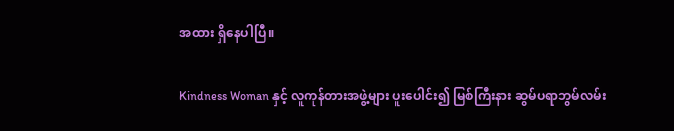အထား ရှိနေပါပြီ။

Kindness Woman နှင့် လူကုန်တားအဖွဲ့များ ပူးပေါင်း၍ မြစ်ကြီးနား ဆွမ်ပရာဘွမ်လမ်း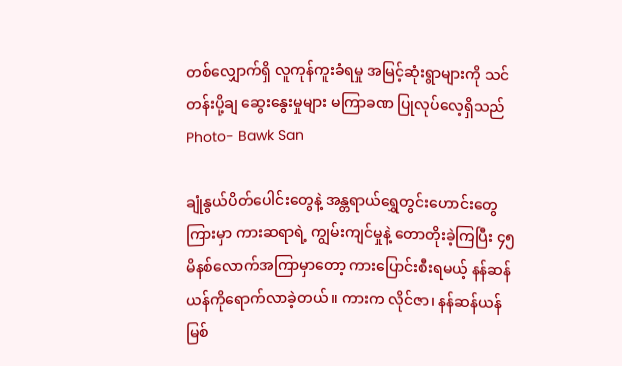တစ်လျှောက်ရှိ လူကုန်ကူးခံရမှု အမြင့်ဆုံးရွာများကို သင်တန်းပို့ချ ဆွေးနွေးမှုများ မကြာခဏ ပြုလုပ်လေ့ရှိသည်              Photo- Bawk San

ချုံနွယ်ပိတ်ပေါင်းတွေနဲ့ အန္တရာယ်ရွှေတွင်းဟောင်းတွေကြားမှာ ကားဆရာရဲ့ ကျွမ်းကျင်မှုနဲ့ တောတိုးခဲ့ကြပြီး ၄၅ မိနစ်လောက်အကြာမှာတော့ ကားပြောင်းစီးရမယ့် နန်ဆန်ယန်ကိုရောက်လာခဲ့တယ်။ ကားက လိုင်ဇာ၊ နန်ဆန်ယန် မြစ်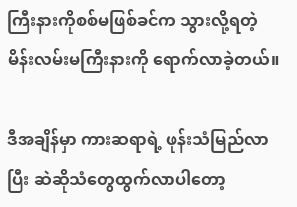ကြီးနားကိုစစ်မဖြစ်ခင်က သွားလို့ရတဲ့ မိန်းလမ်းမကြီးနားကို ရောက်လာခဲ့တယ်။

ဒီအချိန်မှာ ကားဆရာရဲ့ ဖုန်းသံမြည်လာပြီး ဆဲဆိုသံတွေထွက်လာပါတော့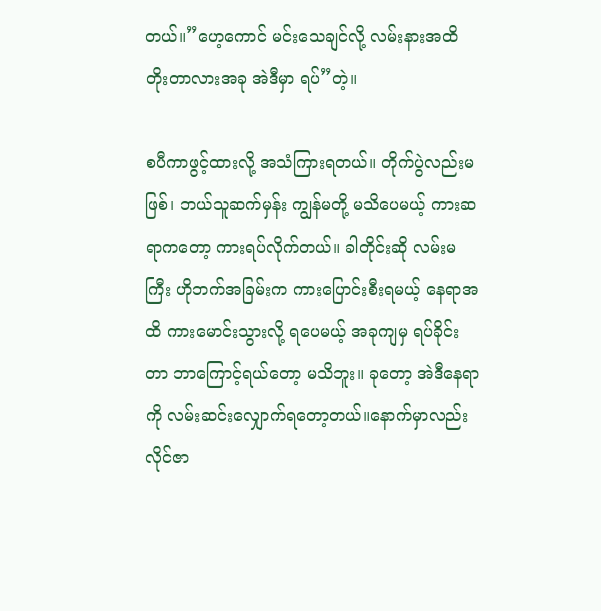တယ်။”ဟေ့ကောင် မင်းသေချင်လို့ လမ်းနားအထိ တိုးတာလားအခု အဲဒီမှာ ရပ်”တဲ့။

စပီကာဖွင့်ထားလို့ အသံကြားရတယ်။ တိုက်ပွဲလည်းမဖြစ်၊ ဘယ်သူဆက်မှန်း ကျွန်မတို့ မသိပေမယ့် ကားဆရာကတော့ ကားရပ်လိုက်တယ်။ ခါတိုင်းဆို လမ်းမကြီး ဟိုဘက်အခြမ်းက ကားပြောင်းစီးရမယ့် နေရာအထိ ကားမောင်းသွားလို့ ရပေမယ့် အခုကျမှ ရပ်ခိုင်းတာ ဘာကြောင့်ရယ်တော့ မသိဘူး။ ခုတော့ အဲဒီနေရာကို လမ်းဆင်းလျှောက်ရတော့တယ်။နောက်မှာလည်း လိုင်ဇာ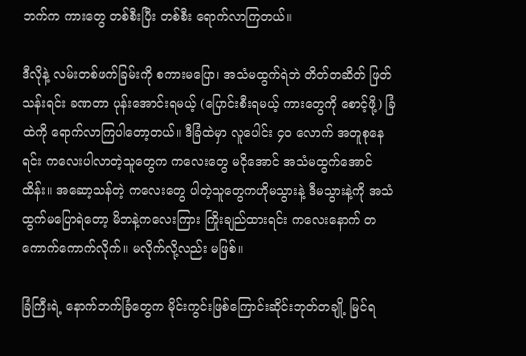ဘက်က ကားတွေ တစ်စီးပြီး တစ်စီး ရောက်လာကြတယ်။

ဒီလိုနဲ့ လမ်းတစ်ဖက်ခြမ်းကို စကားမပြော၊ အသံမထွက်ရဲဘဲ တိတ်တဆိတ် ဖြတ်သန်းရင်း ခဏတာ ပုန်းအောင်းရမယ့် (ပြောင်းစီးရမယ့် ကားတွေကို စောင့်ဖို့) ခြံထဲကို ရောက်လာကြပါတော့တယ်။ ဒီခြံထဲမှာ လူပေါင်း ၄ဝ လောက် အတူစုနေရင်း ကလေးပါလာတဲ့သူတွေက ကလေးတွေ မငိုအောင် အသံမထွက်အောင် ထိန်း။ အဆော့သန်တဲ့ ကလေးတွေ ပါတဲ့သူတွေကဟိုမသွားနဲ့ ဒီမသွားနဲ့ကို အသံထွက်မပြောရဲတော့ မိဘနဲ့ကလေးကြား ကြိုးချည်ထားရင်း ကလေးနောက် တကောက်ကောက်လိုက်။ မလိုက်လို့လည်း မဖြစ်။

ခြံကြီးရဲ့ နောက်ဘက်ခြံတွေက မိုင်းကွင်းဖြစ်ကြောင်းဆိုင်းဘုတ်တချို့ မြင်ရ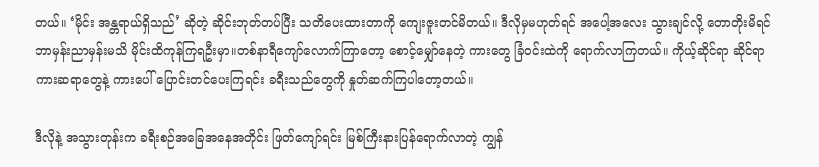တယ်။ ‘မိုင်း အန္တရာယ်ရှိသည်’ ဆိုတဲ့ ဆိုင်းဘုတ်တပ်ပြီး သတိပေးထားတာကို ကျေးဇူးတင်မိတယ်။ ဒီလိုမှမဟုတ်ရင် အပေါ့အလေး သွားချင်လို့ တောတိုးမိရင် ဘာမှန်းညာမှန်းမသိ မိုင်းထိကုန်ကြရဦးမှာ။တစ်နာရီကျော်လောက်ကြာတော့ စောင့်မျှော်နေတဲ့ ကားတွေ ခြံဝင်းထဲကို ရောက်လာကြတယ်။ ကိုယ့်ဆိုင်ရာ ဆိုင်ရာကားဆရာတွေနဲ့ ကားပေါ် ပြောင်းတင်ပေးကြရင်း ခရီးသည်တွေကို နှုတ်ဆက်ကြပါတော့တယ်။

ဒီလိုနဲ့ အသွားတုန်းက ခရီးစဉ်အခြေအနေအတိုင်း ဖြတ်ကျော်ရင်း မြစ်ကြီးနားပြန်ရောက်လာတဲ့ ကျွန်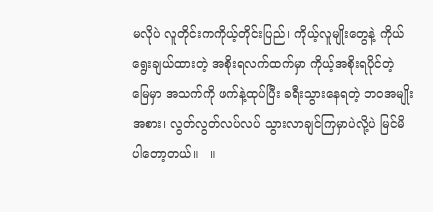မလိုပဲ လူတိုင်းကကိုယ့်တိုင်းပြည်၊ ကိုယ့်လူမျိုးတွေနဲ့ ကိုယ်ရွေးချယ်ထားတဲ့ အစိုးရလက်ထက်မှာ ကိုယ့်အစိုးရပိုင်တဲ့ မြေမှာ အသက်ကို ဖက်နဲ့ထုပ်ပြီး ခရီးသွားနေရတဲ့ ဘဝအမျိုးအစား၊ လွတ်လွတ်လပ်လပ် သွားလာချင်ကြမှာပဲလို့ပဲ မြင်မိပါတော့တယ်။   ။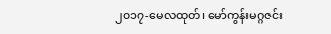၂၀၁၇-မေလထုတ်၊ မော်ကွန်းမဂ္ဂဇင်း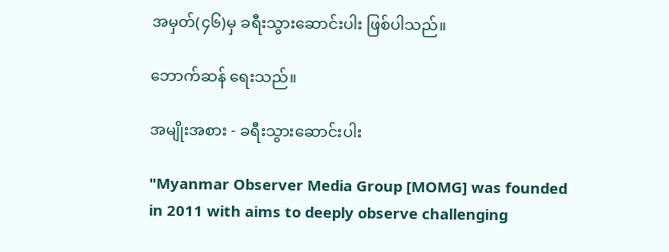အမှတ်(၄၆)မှ ခရီးသွားဆောင်းပါး ဖြစ်ပါသည်။

ဘောက်ဆန် ရေးသည်။

အမျိုးအစား - ခရီးသွားဆောင်းပါး

"Myanmar Observer Media Group [MOMG] was founded in 2011 with aims to deeply observe challenging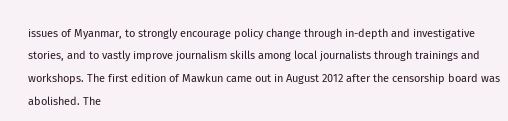issues of Myanmar, to strongly encourage policy change through in-depth and investigative stories, and to vastly improve journalism skills among local journalists through trainings and workshops. The first edition of Mawkun came out in August 2012 after the censorship board was abolished. The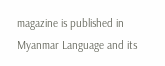magazine is published in Myanmar Language and its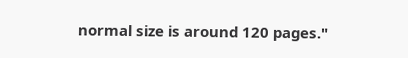normal size is around 120 pages."